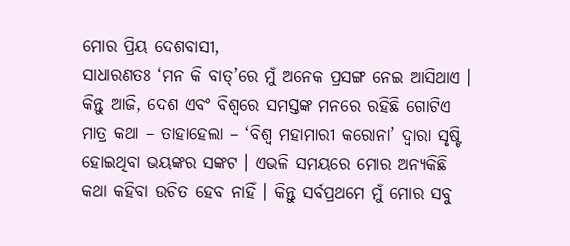ମୋର ପ୍ରିୟ ଦେଶବାସୀ,
ସାଧାରଣତଃ ‘ମନ କି ବାତ୍’ରେ ମୁଁ ଅନେକ ପ୍ରସଙ୍ଗ ନେଇ ଆସିଥାଏ । କିନ୍ତୁ ଆଜି, ଦେଶ ଏବଂ ବିଶ୍ୱରେ ସମସ୍ତଙ୍କ ମନରେ ରହିଛି ଗୋଟିଏ ମାତ୍ର କଥା – ତାହାହେଲା – ‘ବିଶ୍ୱ ମହାମାରୀ କରୋନା’ ଦ୍ୱାରା ସୃଷ୍ଟି ହୋଇଥିବା ଭୟଙ୍କର ସଙ୍କଟ । ଏଭଳି ସମୟରେ ମୋର ଅନ୍ୟକିଛି କଥା କହିବା ଉଚିତ ହେବ ନାହିଁ । କିନ୍ତୁ ସର୍ବପ୍ରଥମେ ମୁଁ ମୋର ସବୁ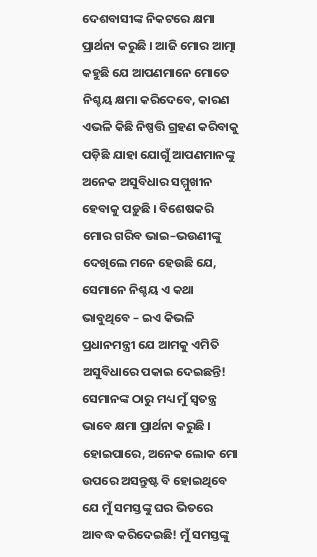ଦେଶବାସୀଙ୍କ ନିକଟରେ କ୍ଷମା ପ୍ରାର୍ଥନା କରୁଛି । ଆଜି ମୋର ଆତ୍ମା କହୁଛି ଯେ ଆପଣମାନେ ମୋତେ ନିଶ୍ଚୟ କ୍ଷମା କରିଦେବେ, କାରଣ ଏଭଳି କିଛି ନିଷ୍ପତ୍ତି ଗ୍ରହଣ କରିବାକୁ ପଡ଼ିଛି ଯାହା ଯୋଗୁଁ ଆପଣମାନଙ୍କୁ ଅନେକ ଅସୁବିଧାର ସମ୍ମୁଖୀନ ହେବାକୁ ପଡ଼ୁଛି । ବିଶେଷକରି ମୋର ଗରିବ ଭାଇ–ଭଉଣୀଙ୍କୁ ଦେଖିଲେ ମନେ ହେଉଛି ଯେ, ସେମାନେ ନିଶ୍ଚୟ ଏ କଥା ଭାବୁଥିବେ – ଇଏ କିଭଳି ପ୍ରଧାନମନ୍ତ୍ରୀ ଯେ ଆମକୁ ଏମିତି ଅସୁବିଧାରେ ପକାଇ ଦେଇଛନ୍ତି! ସେମାନଙ୍କ ଠାରୁ ମଧ୍ୟ ମୁଁ ସ୍ୱତନ୍ତ୍ର ଭାବେ କ୍ଷମା ପ୍ରାର୍ଥନା କରୁଛି । ହୋଇପାରେ, ଅନେକ ଲୋକ ମୋ ଉପରେ ଅସନ୍ତୁଷ୍ଟ ବି ହୋଇଥିବେ ଯେ ମୁଁ ସମସ୍ତଙ୍କୁ ଘର ଭିତରେ ଆବଦ୍ଧ କରିଦେଇଛି! ମୁଁ ସମସ୍ତଙ୍କୁ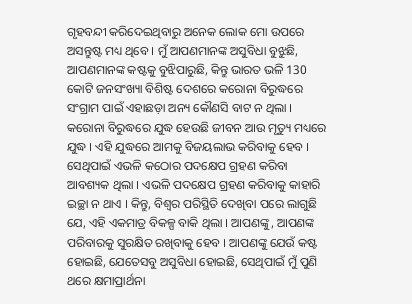ଗୃହବନ୍ଦୀ କରିଦେଇଥିବାରୁ ଅନେକ ଲୋକ ମୋ ଉପରେ ଅସନ୍ତୁଷ୍ଟ ମଧ୍ୟ ଥିବେ । ମୁଁ ଆପଣମାନଙ୍କ ଅସୁବିଧା ବୁଝୁଛି, ଆପଣମାନଙ୍କ କଷ୍ଟକୁ ବୁଝିପାରୁଛି, କିନ୍ତୁ ଭାରତ ଭଳି 130 କୋଟି ଜନସଂଖ୍ୟା ବିଶିଷ୍ଟ ଦେଶରେ କରୋନା ବିରୁଦ୍ଧରେ ସଂଗ୍ରାମ ପାଇଁ ଏହାଛଡ଼ା ଅନ୍ୟ କୌଣସି ବାଟ ନ ଥିଲା । କରୋନା ବିରୁଦ୍ଧରେ ଯୁଦ୍ଧ ହେଉଛି ଜୀବନ ଆଉ ମୃତ୍ୟୁ ମଧ୍ୟରେ ଯୁଦ୍ଧ । ଏହି ଯୁଦ୍ଧରେ ଆମକୁ ବିଜୟଲାଭ କରିବାକୁ ହେବ । ସେଥିପାଇଁ ଏଭଳି କଠୋର ପଦକ୍ଷେପ ଗ୍ରହଣ କରିବା ଆବଶ୍ୟକ ଥିଲା । ଏଭଳି ପଦକ୍ଷେପ ଗ୍ରହଣ କରିବାକୁ କାହାରି ଇଚ୍ଛା ନ ଥାଏ । କିନ୍ତୁ, ବିଶ୍ୱର ପରିସ୍ଥିତି ଦେଖିବା ପରେ ଲାଗୁଛି ଯେ, ଏହି ଏକମାତ୍ର ବିକଳ୍ପ ବାକି ଥିଲା । ଆପଣଙ୍କୁ, ଆପଣଙ୍କ ପରିବାରକୁ ସୁରକ୍ଷିତ ରଖିବାକୁ ହେବ । ଆପଣଙ୍କୁ ଯେଉଁ କଷ୍ଟ ହୋଇଛି, ଯେତେସବୁ ଅସୁବିଧା ହୋଇଛି, ସେଥିପାଇଁ ମୁଁ ପୁଣି ଥରେ କ୍ଷମାପ୍ରାର୍ଥନା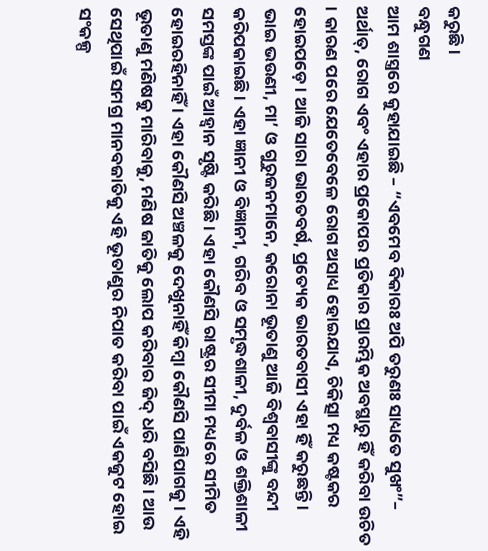କରୁଛି ।
ବନ୍ଧୁଗଣ
ଆମ ଶାସ୍ତ୍ରରେ କୁହାଯାଇଛି – “ଏବମେବ ବିକାରଃ ଅପି ତରୁଣଃ ସାଧ୍ୟତେ ସୁଖଂ”– ଅର୍ଥାତ୍, ରୋଗ ଏବଂ ଏହାର ପ୍ରକୋପର ପ୍ରତିକାର ପ୍ରାରମ୍ଭିକ ଅବସ୍ଥାରୁ ହିଁ କରିବା ଉଚିତ । କାରଣ ପରେ ଯେତେବେଳେ ରୋଗ ଅସାଧ୍ୟ ହୋଇଯାଏ, ଚିକିତ୍ସା ମଧ୍ୟ କଷ୍ଟକର ହୋଇପଡ଼େ । ଆଜି ସାରା ଭାରତବର୍ଷ, ପ୍ରତ୍ୟେକ ଭାରତବାସୀ ଏହା ହିଁ କରୁଛନ୍ତି । ଭାଇ ଭଉଣୀ, ମା’ ଓ ଗୁରୁଜନମାନେ, କରୋନା ଭୂତାଣୁ ଆଜି ବିଶ୍ୱବାସୀଙ୍କୁ ବନ୍ଦୀ କରିପକାଇଛି । ଏହା ଜ୍ଞାନୀ ଓ ବିଜ୍ଞାନୀ, ଗରିବ ଓ ସମୃଦ୍ଧଶାଳୀ, ଦୁର୍ବଳ ଓ ଶକ୍ତିଶାଳୀ ସମସ୍ତଙ୍କ ପାଇଁ ଆହ୍ୱାନ ସୃଷ୍ଟି କରିଛି । ଏହା କୌଣସି ରାଷ୍ଟ୍ରର ସୀମା ମଧ୍ୟରେ ସୀମିତ ହୋଇରହିନାହିଁ । ଏହା କୌଣସି ଅଞ୍ଚଳକୁ ଦେଖୁନାହିଁ କିମ୍ବା କୌଣସି ପାଣିପାଗକୁ । ଏହି ଭୂତାଣୁ ମଣିଷକୁ ମାରିବାକୁ, ମଣିଷ ଜାତିକୁ ଲୋପ କରିବାର ଜିଦ୍ ଧରି ବସିଛି । ଆଉ ସେଥିପାଇଁ ସମଗ୍ର ମାନବଜାତିକୁ ଏହି ଭୂତାଣୁର ନିପାତ କରିବା ପାଇଁ ଏକଜୁଟ ହୋଇ ସଂକଳ୍ପ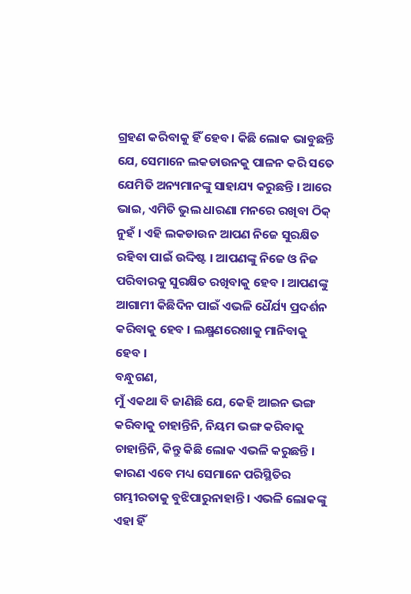ଗ୍ରହଣ କରିବାକୁ ହିଁ ହେବ । କିଛି ଲୋକ ଭାବୁଛନ୍ତି ଯେ, ସେମାନେ ଲକଡାଉନକୁ ପାଳନ କରି ସତେ ଯେମିତି ଅନ୍ୟମାନଙ୍କୁ ସାହାଯ୍ୟ କରୁଛନ୍ତି । ଆରେ ଭାଇ, ଏମିତି ଭୁଲ ଧାରଣା ମନରେ ରଖିବା ଠିକ୍ ନୁହଁ । ଏହି ଲକଡାଉନ ଆପଣ ନିଜେ ସୁରକ୍ଷିତ ରହିବା ପାଇଁ ଉଦ୍ଦିଷ୍ଟ । ଆପଣଙ୍କୁ ନିଜେ ଓ ନିଜ ପରିବାରକୁ ସୁରକ୍ଷିତ ରଖିବାକୁ ହେବ । ଆପଣଙ୍କୁ ଆଗାମୀ କିଛିଦିନ ପାଇଁ ଏଭଳି ଧୈର୍ଯ୍ୟ ପ୍ରଦର୍ଶନ କରିବାକୁ ହେବ । ଲକ୍ଷ୍ମଣରେଖାକୁ ମାନିବାକୁ ହେବ ।
ବନ୍ଧୁଗଣ,
ମୁଁ ଏକଥା ବି ଜାଣିଛି ଯେ, କେହି ଆଇନ ଭଙ୍ଗ କରିବାକୁ ଚାହାନ୍ତିନି, ନିୟମ ଭଙ୍ଗ କରିବାକୁ ଚାହାନ୍ତିନି, କିନ୍ତୁ କିଛି ଲୋକ ଏଭଳି କରୁଛନ୍ତି । କାରଣ ଏବେ ମଧ୍ୟ ସେମାନେ ପରିସ୍ଥିତିର ଗମ୍ଭୀରତାକୁ ବୁଝିପାରୁନାହାନ୍ତି । ଏଭଳି ଲୋକଙ୍କୁ ଏହା ହିଁ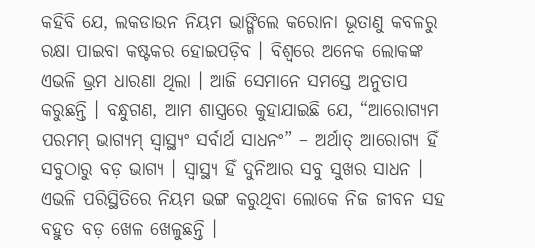କହିବି ଯେ, ଲକଡାଉନ ନିୟମ ଭାଙ୍ଗିଲେ କରୋନା ଭୂତାଣୁ କବଳରୁ ରକ୍ଷା ପାଇବା କଷ୍ଟକର ହୋଇପଡ଼ିବ । ବିଶ୍ୱରେ ଅନେକ ଲୋକଙ୍କ ଏଭଳି ଭ୍ରମ ଧାରଣା ଥିଲା । ଆଜି ସେମାନେ ସମସ୍ତେ ଅନୁତାପ କରୁଛନ୍ତି । ବନ୍ଧୁଗଣ, ଆମ ଶାସ୍ତ୍ରରେ କୁହାଯାଇଛି ଯେ, “ଆରୋଗ୍ୟମ ପରମମ୍ ଭାଗ୍ୟମ୍ ସ୍ୱାସ୍ଥ୍ୟଂ ସର୍ବାର୍ଥ ସାଧନଂ” – ଅର୍ଥାତ୍ ଆରୋଗ୍ୟ ହିଁ ସବୁଠାରୁ ବଡ଼ ଭାଗ୍ୟ । ସ୍ୱାସ୍ଥ୍ୟ ହିଁ ଦୁନିଆର ସବୁ ସୁଖର ସାଧନ । ଏଭଳି ପରିସ୍ଥିତିରେ ନିୟମ ଭଙ୍ଗ କରୁଥିବା ଲୋକେ ନିଜ ଜୀବନ ସହ ବହୁତ ବଡ଼ ଖେଳ ଖେଳୁଛନ୍ତି ।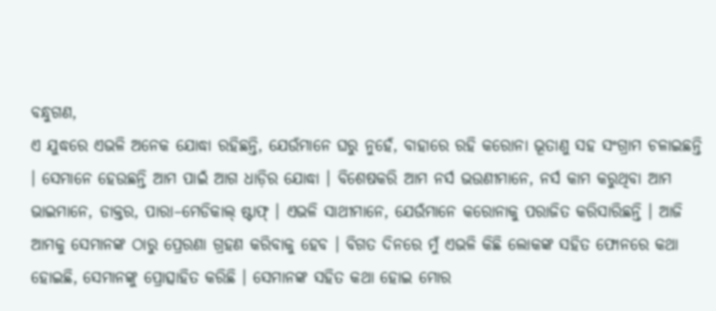ବନ୍ଧୁଗଣ,
ଏ ଯୁଦ୍ଧରେ ଏଭଳି ଅନେକ ଯୋଦ୍ଧା ରହିଛନ୍ତି, ଯେଉଁମାନେ ଘରୁ ନୁହେଁ, ବାହାରେ ରହି କରୋନା ଭୂତାଣୁ ସହ ସଂଗ୍ରାମ ଚଳାଇଛନ୍ତି । ସେମାନେ ହେଉଛନ୍ତି ଆମ ପାଇଁ ଆଗ ଧାଡ଼ିର ଯୋଦ୍ଧା । ବିଶେଷକରି ଆମ ନର୍ସ ଭଉଣୀମାନେ, ନର୍ସ କାମ କରୁଥିବା ଆମ ଭାଇମାନେ, ଡାକ୍ତର, ପାରା–ମେଡିକାଲ୍ ଷ୍ଟାଫ୍ । ଏଭଳି ସାଥୀମାନେ, ଯେଉଁମାନେ କରୋନାକୁ ପରାଜିତ କରିସାରିଛନ୍ତି । ଆଜି ଆମକୁ ସେମାନଙ୍କ ଠାରୁ ପ୍ରେରଣା ଗ୍ରହଣ କରିବାକୁ ହେବ । ବିଗତ ଦିନରେ ମୁଁ ଏଭଳି କିଛି ଲୋକଙ୍କ ସହିତ ଫୋନରେ କଥା ହୋଇଛି, ସେମାନଙ୍କୁ ପ୍ରୋତ୍ସାହିତ କରିଛି । ସେମାନଙ୍କ ସହିତ କଥା ହୋଇ ମୋର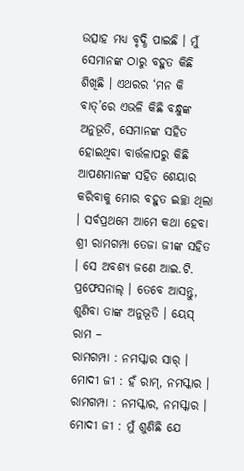ଉତ୍ସାହ ମଧ୍ୟ ବୃଦ୍ଧି ପାଇଛି । ମୁଁ ସେମାନଙ୍କ ଠାରୁ ବହୁତ କିଛି ଶିଖିଛି । ଏଥରର ‘ମନ କି ବାତ୍’ରେ ଏଭଳି କିଛି ବନ୍ଧୁଙ୍କ ଅନୁଭୂତି, ସେମାନଙ୍କ ସହିତ ହୋଇଥିବା ବାର୍ତ୍ତଳାପରୁ କିଛି ଆପଣମାନଙ୍କ ସହିତ ଶେୟାର କରିବାକୁ ମୋର ବହୁତ ଇଚ୍ଛା ଥିଲା । ସର୍ବପ୍ରଥମେ ଆମେ କଥା ହେବା ଶ୍ରୀ ରାମଗମ୍ପା ତେଜା ଜୀଙ୍କ ସହିତ । ସେ ଅବଶ୍ୟ ଜଣେ ଆଇ.ଟି. ପ୍ରଫେସନାଲ୍ । ତେବେ ଆସନ୍ତୁ, ଶୁଣିବା ତାଙ୍କ ଅନୁଭୂତି । ୟେସ୍ ରାମ –
ରାମଗମ୍ପା : ନମସ୍କାର ସାର୍ ।
ମୋଦୀ ଜୀ : ହଁ ରାମ୍, ନମସ୍କାର ।
ରାମଗମ୍ପା : ନମସ୍କାର, ନମସ୍କାର ।
ମୋଦୀ ଜୀ : ମୁଁ ଶୁଣିଛି ଯେ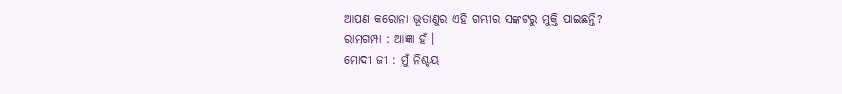ଆପଣ କରୋନା ଭୂତାଣୁର ଏହି ଗମ୍ଭୀର ସଙ୍କଟରୁ ମୁକ୍ତି ପାଇଛନ୍ତି?
ରାମଗମ୍ପା : ଆଜ୍ଞା ହଁ ।
ମୋଦୀ ଜୀ : ମୁଁ ନିଶ୍ଚୟ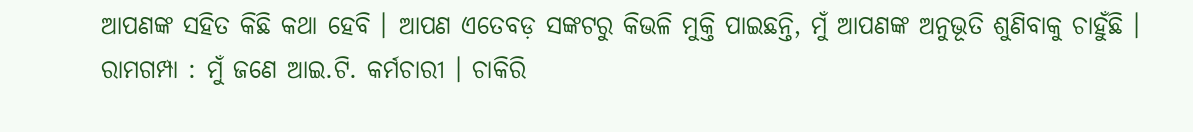ଆପଣଙ୍କ ସହିତ କିଛି କଥା ହେବି । ଆପଣ ଏତେବଡ଼ ସଙ୍କଟରୁ କିଭଳି ମୁକ୍ତି ପାଇଛନ୍ତି, ମୁଁ ଆପଣଙ୍କ ଅନୁଭୂତି ଶୁଣିବାକୁ ଚାହୁଁଛି ।
ରାମଗମ୍ପା : ମୁଁ ଜଣେ ଆଇ.ଟି. କର୍ମଚାରୀ । ଚାକିରି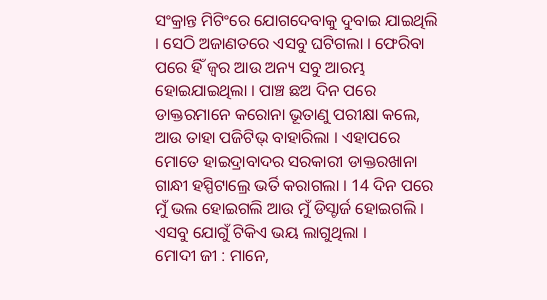ସଂକ୍ରାନ୍ତ ମିଟିଂରେ ଯୋଗଦେବାକୁ ଦୁବାଇ ଯାଇଥିଲି । ସେଠି ଅଜାଣତରେ ଏସବୁ ଘଟିଗଲା । ଫେରିବା ପରେ ହିଁ ଜ୍ୱର ଆଉ ଅନ୍ୟ ସବୁ ଆରମ୍ଭ ହୋଇଯାଇଥିଲା । ପାଞ୍ଚ ଛଅ ଦିନ ପରେ ଡାକ୍ତରମାନେ କରୋନା ଭୂତାଣୁ ପରୀକ୍ଷା କଲେ, ଆଉ ତାହା ପଜିଟିଭ୍ ବାହାରିଲା । ଏହାପରେ ମୋତେ ହାଇଦ୍ରାବାଦର ସରକାରୀ ଡାକ୍ତରଖାନା ଗାନ୍ଧୀ ହସ୍ପିଟାଲ୍ରେ ଭର୍ତି କରାଗଲା । 14 ଦିନ ପରେ ମୁଁ ଭଲ ହୋଇଗଲି ଆଉ ମୁଁ ଡିସ୍ଚାର୍ଜ ହୋଇଗଲି । ଏସବୁ ଯୋଗୁଁ ଟିକିଏ ଭୟ ଲାଗୁଥିଲା ।
ମୋଦୀ ଜୀ : ମାନେ,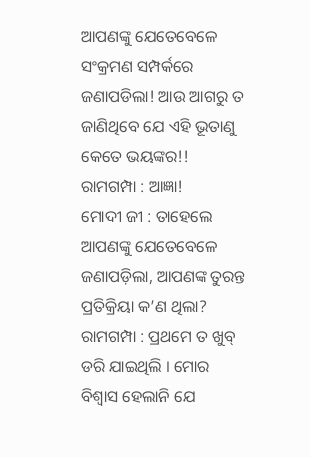ଆପଣଙ୍କୁ ଯେତେବେଳେ ସଂକ୍ରମଣ ସମ୍ପର୍କରେ ଜଣାପଡିଲା! ଆଉ ଆଗରୁ ତ ଜାଣିଥିବେ ଯେ ଏହି ଭୂତାଣୁ କେତେ ଭୟଙ୍କର!!
ରାମଗମ୍ପା : ଆଜ୍ଞା!
ମୋଦୀ ଜୀ : ତାହେଲେ ଆପଣଙ୍କୁ ଯେତେବେଳେ ଜଣାପଡ଼ିଲା, ଆପଣଙ୍କ ତୁରନ୍ତ ପ୍ରତିକ୍ରିୟା କ’ଣ ଥିଲା?
ରାମଗମ୍ପା : ପ୍ରଥମେ ତ ଖୁବ୍ ଡରି ଯାଇଥିଲି । ମୋର ବିଶ୍ୱାସ ହେଲାନି ଯେ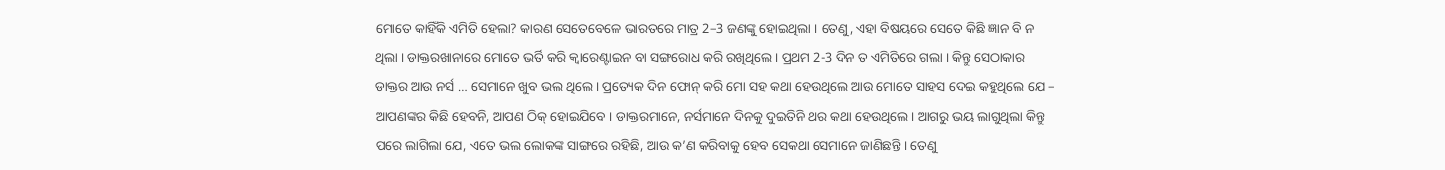ମୋତେ କାହିଁକି ଏମିତି ହେଲା? କାରଣ ସେତେବେଳେ ଭାରତରେ ମାତ୍ର 2–3 ଜଣଙ୍କୁ ହୋଇଥିଲା । ତେଣୁ, ଏହା ବିଷୟରେ ସେତେ କିଛି ଜ୍ଞାନ ବି ନ ଥିଲା । ଡାକ୍ତରଖାନାରେ ମୋତେ ଭର୍ତି କରି କ୍ୱାରେଣ୍ଟାଇନ ବା ସଙ୍ଗରୋଧ କରି ରଖିଥିଲେ । ପ୍ରଥମ 2-3 ଦିନ ତ ଏମିତିରେ ଗଲା । କିନ୍ତୁ ସେଠାକାର ଡାକ୍ତର ଆଉ ନର୍ସ … ସେମାନେ ଖୁବ ଭଲ ଥିଲେ । ପ୍ରତ୍ୟେକ ଦିନ ଫୋନ୍ କରି ମୋ ସହ କଥା ହେଉଥିଲେ ଆଉ ମୋତେ ସାହସ ଦେଇ କହୁଥିଲେ ଯେ – ଆପଣଙ୍କର କିଛି ହେବନି, ଆପଣ ଠିକ୍ ହୋଇଯିବେ । ଡାକ୍ତରମାନେ, ନର୍ସମାନେ ଦିନକୁ ଦୁଇତିନି ଥର କଥା ହେଉଥିଲେ । ଆଗରୁ ଭୟ ଲାଗୁଥିଲା କିନ୍ତୁ ପରେ ଲାଗିଲା ଯେ, ଏତେ ଭଲ ଲୋକଙ୍କ ସାଙ୍ଗରେ ରହିଛି, ଆଉ କ’ଣ କରିବାକୁ ହେବ ସେକଥା ସେମାନେ ଜାଣିଛନ୍ତି । ତେଣୁ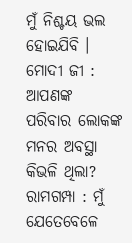ମୁଁ ନିଶ୍ଚୟ ଭଲ ହୋଇଯିବି ।
ମୋଦୀ ଜୀ : ଆପଣଙ୍କ ପରିବାର ଲୋକଙ୍କ ମନର ଅବସ୍ଥା କିଭଳି ଥିଲା?
ରାମଗମ୍ପା : ମୁଁ ଯେତେବେଳେ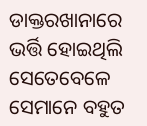ଡାକ୍ତରଖାନାରେ ଭର୍ତ୍ତି ହୋଇଥିଲି ସେତେବେଳେ ସେମାନେ ବହୁତ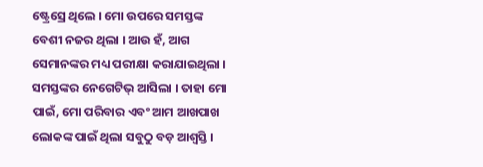ଷ୍ଟ୍ରେସ୍ରେ ଥିଲେ । ମୋ ଉପରେ ସମସ୍ତଙ୍କ ବେଶୀ ନଜର ଥିଲା । ଆଉ ହଁ, ଆଗ ସେମାନଙ୍କର ମଧ୍ୟ ପରୀକ୍ଷା କରାଯାଇଥିଲା । ସମସ୍ତଙ୍କର ନେଗେଟିଭ୍ ଆସିଲା । ତାହା ମୋ ପାଇଁ, ମୋ ପରିବାର ଏବଂ ଆମ ଆଖପାଖ ଲୋକଙ୍କ ପାଇଁ ଥିଲା ସବୁଠୁ ବଡ଼ ଆଶ୍ୱସ୍ତି ।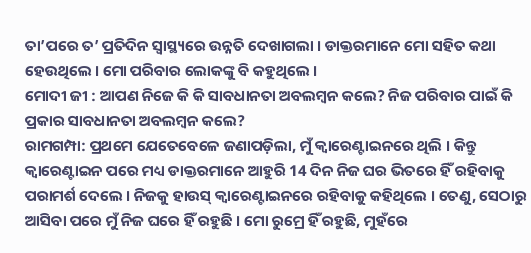ତା’ପରେ ତ’ ପ୍ରତିଦିନ ସ୍ୱାସ୍ଥ୍ୟରେ ଉନ୍ନତି ଦେଖାଗଲା । ଡାକ୍ତରମାନେ ମୋ ସହିତ କଥା ହେଉଥିଲେ । ମୋ ପରିବାର ଲୋକଙ୍କୁ ବି କହୁଥିଲେ ।
ମୋଦୀ ଜୀ : ଆପଣ ନିଜେ କି କି ସାବଧାନତା ଅବଲମ୍ବନ କଲେ? ନିଜ ପରିବାର ପାଇଁ କି ପ୍ରକାର ସାବଧାନତା ଅବଲମ୍ବନ କଲେ?
ରାମଗମ୍ପା: ପ୍ରଥମେ ଯେତେବେଳେ ଜଣାପଡ଼ିଲା, ମୁଁ କ୍ୱାରେଣ୍ଟାଇନରେ ଥିଲି । କିନ୍ତୁ କ୍ୱାରେଣ୍ଟାଇନ ପରେ ମଧ୍ୟ ଡାକ୍ତରମାନେ ଆହୁରି 14 ଦିନ ନିଜ ଘର ଭିତରେ ହିଁ ରହିବାକୁ ପରାମର୍ଶ ଦେଲେ । ନିଜକୁ ହାଉସ୍ କ୍ୱାରେଣ୍ଟାଇନରେ ରହିବାକୁ କହିଥିଲେ । ତେଣୁ, ସେଠାରୁ ଆସିବା ପରେ ମୁଁ ନିଜ ଘରେ ହିଁ ରହୁଛି । ମୋ ରୁମ୍ରେ ହିଁ ରହୁଛି, ମୁହଁରେ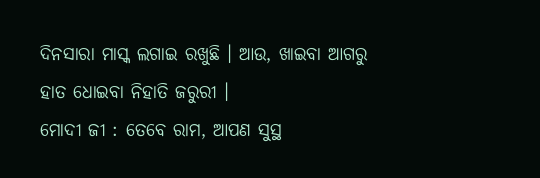ଦିନସାରା ମାସ୍କ ଲଗାଇ ରଖୁଛି । ଆଉ, ଖାଇବା ଆଗରୁ ହାତ ଧୋଇବା ନିହାତି ଜରୁରୀ ।
ମୋଦୀ ଜୀ : ତେବେ ରାମ, ଆପଣ ସୁସ୍ଥ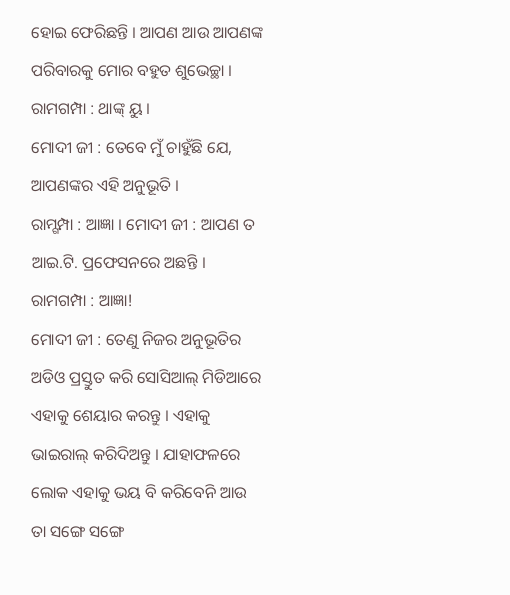ହୋଇ ଫେରିଛନ୍ତି । ଆପଣ ଆଉ ଆପଣଙ୍କ ପରିବାରକୁ ମୋର ବହୁତ ଶୁଭେଚ୍ଛା ।
ରାମଗମ୍ପା : ଥାଙ୍କ୍ ୟୁ ।
ମୋଦୀ ଜୀ : ତେବେ ମୁଁ ଚାହୁଁଛି ଯେ, ଆପଣଙ୍କର ଏହି ଅନୁଭୂତି ।
ରାମ୍ଗମ୍ପା : ଆଜ୍ଞା । ମୋଦୀ ଜୀ : ଆପଣ ତ ଆଇ.ଟି. ପ୍ରଫେସନରେ ଅଛନ୍ତି ।
ରାମଗମ୍ପା : ଆଜ୍ଞା!
ମୋଦୀ ଜୀ : ତେଣୁ ନିଜର ଅନୁଭୂତିର ଅଡିଓ ପ୍ରସ୍ତୁତ କରି ସୋସିଆଲ୍ ମିଡିଆରେ ଏହାକୁ ଶେୟାର କରନ୍ତୁ । ଏହାକୁ ଭାଇରାଲ୍ କରିଦିଅନ୍ତୁ । ଯାହାଫଳରେ ଲୋକ ଏହାକୁ ଭୟ ବି କରିବେନି ଆଉ ତା ସଙ୍ଗେ ସଙ୍ଗେ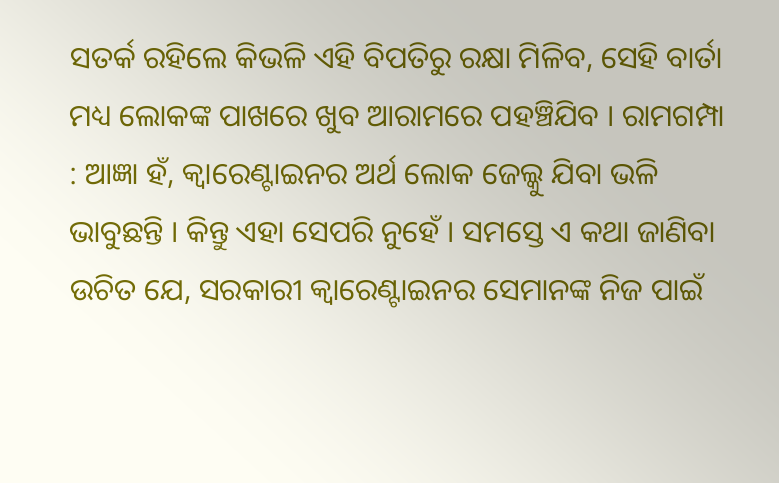ସତର୍କ ରହିଲେ କିଭଳି ଏହି ବିପତିରୁ ରକ୍ଷା ମିଳିବ, ସେହି ବାର୍ତା ମଧ୍ୟ ଲୋକଙ୍କ ପାଖରେ ଖୁବ ଆରାମରେ ପହଞ୍ଚିଯିବ । ରାମଗମ୍ପା : ଆଜ୍ଞା ହଁ, କ୍ୱାରେଣ୍ଟାଇନର ଅର୍ଥ ଲୋକ ଜେଲ୍କୁ ଯିବା ଭଳି ଭାବୁଛନ୍ତି । କିନ୍ତୁ ଏହା ସେପରି ନୁହେଁ । ସମସ୍ତେ ଏ କଥା ଜାଣିବା ଉଚିତ ଯେ, ସରକାରୀ କ୍ୱାରେଣ୍ଟାଇନର ସେମାନଙ୍କ ନିଜ ପାଇଁ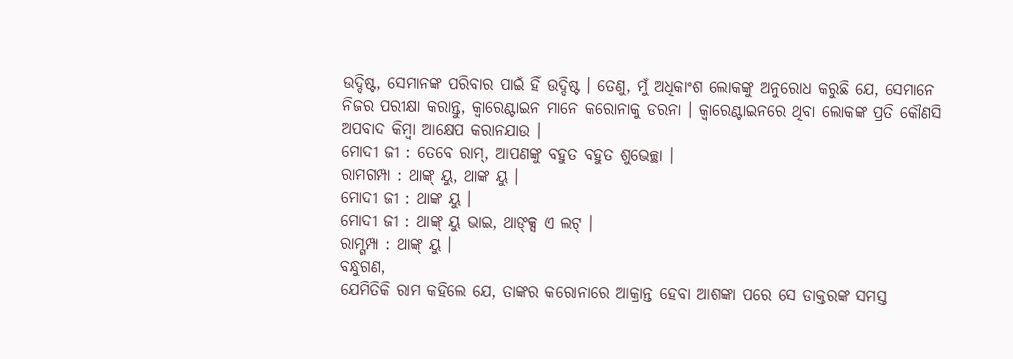ଉଦ୍ଦିଷ୍ଟ, ସେମାନଙ୍କ ପରିବାର ପାଇଁ ହିଁ ଉଦ୍ଦିଷ୍ଟ । ତେଣୁ, ମୁଁ ଅଧିକାଂଶ ଲୋକଙ୍କୁ ଅନୁରୋଧ କରୁଛି ଯେ, ସେମାନେ ନିଜର ପରୀକ୍ଷା କରାନ୍ତୁ, କ୍ୱାରେଣ୍ଟାଇନ ମାନେ କରୋନାକୁ ଡରନା । କ୍ୱାରେଣ୍ଟାଇନରେ ଥିବା ଲୋକଙ୍କ ପ୍ରତି କୌଣସି ଅପବାଦ କିମ୍ବା ଆକ୍ଷେପ କରାନଯାଉ ।
ମୋଦୀ ଜୀ : ତେବେ ରାମ୍, ଆପଣଙ୍କୁ ବହୁତ ବହୁତ ଶୁଭେଚ୍ଛା ।
ରାମଗମ୍ପା : ଥାଙ୍କ୍ ୟୁ, ଥାଙ୍କ ୟୁ ।
ମୋଦୀ ଜୀ : ଥାଙ୍କ ୟୁ ।
ମୋଦୀ ଜୀ : ଥାଙ୍କ୍ ୟୁ ଭାଇ, ଥାଙ୍କ୍ସ ଏ ଲଟ୍ ।
ରାମ୍ଗମ୍ପା : ଥାଙ୍କ୍ ୟୁ ।
ବନ୍ଧୁଗଣ,
ଯେମିତିକି ରାମ କହିଲେ ଯେ, ତାଙ୍କର କରୋନାରେ ଆକ୍ରାନ୍ତ ହେବା ଆଶଙ୍କା ପରେ ସେ ଡାକ୍ତରଙ୍କ ସମସ୍ତ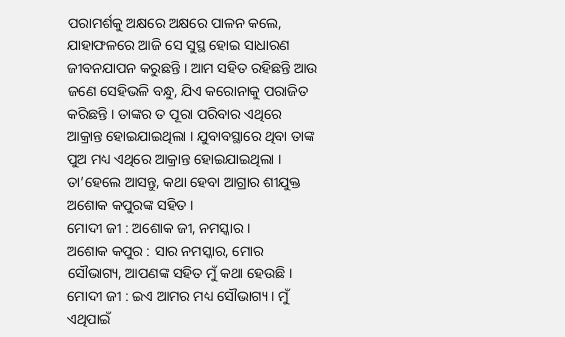ପରାମର୍ଶକୁ ଅକ୍ଷରେ ଅକ୍ଷରେ ପାଳନ କଲେ, ଯାହାଫଳରେ ଆଜି ସେ ସୁସ୍ଥ ହୋଇ ସାଧାରଣ ଜୀବନଯାପନ କରୁଛନ୍ତି । ଆମ ସହିତ ରହିଛନ୍ତି ଆଉ ଜଣେ ସେହିଭଳି ବନ୍ଧୁ, ଯିଏ କରୋନାକୁ ପରାଜିତ କରିଛନ୍ତି । ତାଙ୍କର ତ ପୂରା ପରିବାର ଏଥିରେ ଆକ୍ରାନ୍ତ ହୋଇଯାଇଥିଲା । ଯୁବାବସ୍ଥାରେ ଥିବା ତାଙ୍କ ପୁଅ ମଧ୍ୟ ଏଥିରେ ଆକ୍ରାନ୍ତ ହୋଇଯାଇଥିଲା । ତା’ହେଲେ ଆସନ୍ତୁ, କଥା ହେବା ଆଗ୍ରାର ଶୀଯୁକ୍ତ ଅଶୋକ କପୁରଙ୍କ ସହିତ ।
ମୋଦୀ ଜୀ : ଅଶୋକ ଜୀ, ନମସ୍କାର ।
ଅଶୋକ କପୁର : ସାର ନମସ୍କାର, ମୋର ସୌଭାଗ୍ୟ, ଆପଣଙ୍କ ସହିତ ମୁଁ କଥା ହେଉଛି ।
ମୋଦୀ ଜୀ : ଇଏ ଆମର ମଧ୍ୟ ସୌଭାଗ୍ୟ । ମୁଁ ଏଥିପାଇଁ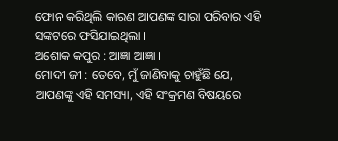ଫୋନ କରିଥିଲି କାରଣ ଆପଣଙ୍କ ସାରା ପରିବାର ଏହି ସଙ୍କଟରେ ଫସିଯାଇଥିଲା ।
ଅଶୋକ କପୁର : ଆଜ୍ଞା ଆଜ୍ଞା ।
ମୋଦୀ ଜୀ : ତେବେ, ମୁଁ ଜାଣିବାକୁ ଚାହୁଁଛି ଯେ, ଆପଣଙ୍କୁ ଏହି ସମସ୍ୟା, ଏହି ସଂକ୍ରମଣ ବିଷୟରେ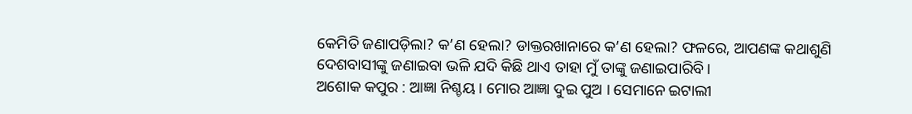କେମିତି ଜଣାପଡ଼ିଲା? କ’ଣ ହେଲା? ଡାକ୍ତରଖାନାରେ କ’ଣ ହେଲା? ଫଳରେ, ଆପଣଙ୍କ କଥାଶୁଣି ଦେଶବାସୀଙ୍କୁ ଜଣାଇବା ଭଳି ଯଦି କିଛି ଥାଏ ତାହା ମୁଁ ତାଙ୍କୁ ଜଣାଇପାରିବି ।
ଅଶୋକ କପୁର : ଆଜ୍ଞା ନିଶ୍ଚୟ । ମୋର ଆଜ୍ଞା ଦୁଇ ପୁଅ । ସେମାନେ ଇଟାଲୀ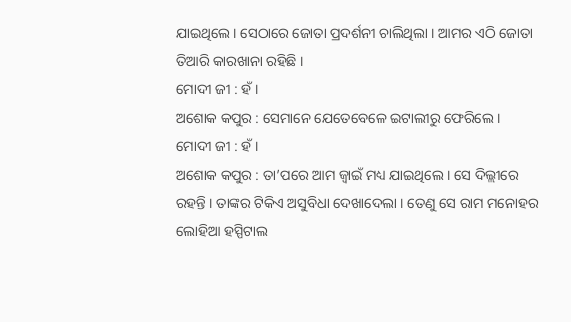ଯାଇଥିଲେ । ସେଠାରେ ଜୋତା ପ୍ରଦର୍ଶନୀ ଚାଲିଥିଲା । ଆମର ଏଠି ଜୋତା ତିଆରି କାରଖାନା ରହିଛି ।
ମୋଦୀ ଜୀ : ହଁ ।
ଅଶୋକ କପୁର : ସେମାନେ ଯେତେବେଳେ ଇଟାଲୀରୁ ଫେରିଲେ ।
ମୋଦୀ ଜୀ : ହଁ ।
ଅଶୋକ କପୁର : ତା’ପରେ ଆମ ଜ୍ୱାଇଁ ମଧ୍ୟ ଯାଇଥିଲେ । ସେ ଦିଲ୍ଲୀରେ ରହନ୍ତି । ତାଙ୍କର ଟିକିଏ ଅସୁବିଧା ଦେଖାଦେଲା । ତେଣୁ ସେ ରାମ ମନୋହର ଲୋହିଆ ହସ୍ପିଟାଲ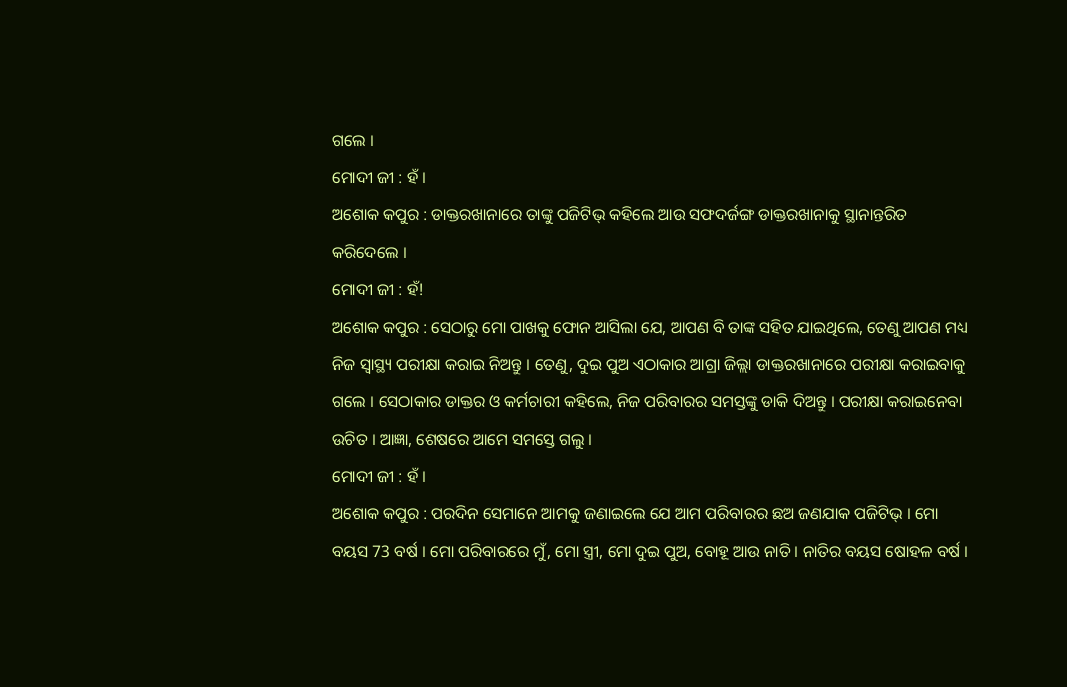ଗଲେ ।
ମୋଦୀ ଜୀ : ହଁ ।
ଅଶୋକ କପୁର : ଡାକ୍ତରଖାନାରେ ତାଙ୍କୁ ପଜିଟିଭ୍ କହିଲେ ଆଉ ସଫଦର୍ଜଙ୍ଗ ଡାକ୍ତରଖାନାକୁ ସ୍ଥାନାନ୍ତରିତ କରିଦେଲେ ।
ମୋଦୀ ଜୀ : ହଁ!
ଅଶୋକ କପୁର : ସେଠାରୁ ମୋ ପାଖକୁ ଫୋନ ଆସିଲା ଯେ, ଆପଣ ବି ତାଙ୍କ ସହିତ ଯାଇଥିଲେ, ତେଣୁ ଆପଣ ମଧ୍ୟ ନିଜ ସ୍ୱାସ୍ଥ୍ୟ ପରୀକ୍ଷା କରାଇ ନିଅନ୍ତୁ । ତେଣୁ, ଦୁଇ ପୁଅ ଏଠାକାର ଆଗ୍ରା ଜିଲ୍ଲା ଡାକ୍ତରଖାନାରେ ପରୀକ୍ଷା କରାଇବାକୁ ଗଲେ । ସେଠାକାର ଡାକ୍ତର ଓ କର୍ମଚାରୀ କହିଲେ, ନିଜ ପରିବାରର ସମସ୍ତଙ୍କୁ ଡାକି ଦିଅନ୍ତୁ । ପରୀକ୍ଷା କରାଇନେବା ଉଚିତ । ଆଜ୍ଞା, ଶେଷରେ ଆମେ ସମସ୍ତେ ଗଲୁ ।
ମୋଦୀ ଜୀ : ହଁ ।
ଅଶୋକ କପୁର : ପରଦିନ ସେମାନେ ଆମକୁ ଜଣାଇଲେ ଯେ ଆମ ପରିବାରର ଛଅ ଜଣଯାକ ପଜିଟିଭ୍ । ମୋ ବୟସ 73 ବର୍ଷ । ମୋ ପରିବାରରେ ମୁଁ, ମୋ ସ୍ତ୍ରୀ, ମୋ ଦୁଇ ପୁଅ, ବୋହୂ ଆଉ ନାତି । ନାତିର ବୟସ ଷୋହଳ ବର୍ଷ ।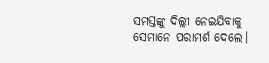ସମସ୍ତଙ୍କୁ ଦିଲ୍ଲୀ ନେଇଯିବାକୁ ସେମାନେ ପରାମର୍ଶ ଦେଲେ।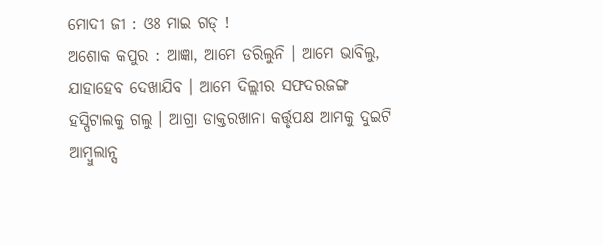ମୋଦୀ ଜୀ : ଓଃ ମାଇ ଗଡ୍ !
ଅଶୋକ କପୁର : ଆଜ୍ଞା, ଆମେ ଡରିଲୁନି । ଆମେ ଭାବିଲୁ, ଯାହାହେବ ଦେଖାଯିବ । ଆମେ ଦିଲ୍ଲୀର ସଫଦରଜଙ୍ଗ ହସ୍ପିଟାଲକୁ ଗଲୁ । ଆଗ୍ରା ଡାକ୍ତରଖାନା କର୍ତ୍ତୃପକ୍ଷ ଆମକୁ ଦୁଇଟି ଆମ୍ବୁଲାନ୍ସ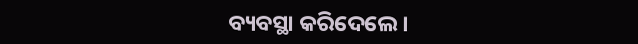ବ୍ୟବସ୍ଥା କରିଦେଲେ ।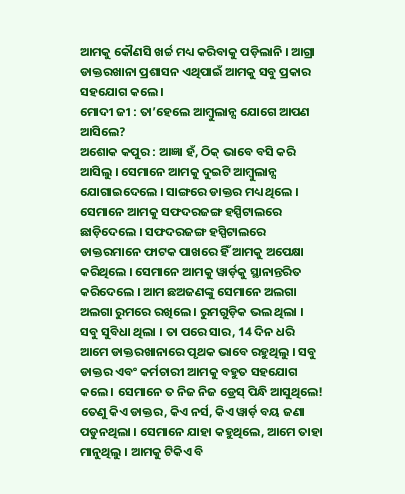ଆମକୁ କୌଣସି ଖର୍ଚ୍ଚ ମଧ୍ୟ କରିବାକୁ ପଡ଼ିଲାନି । ଆଗ୍ରା ଡାକ୍ତରଖାନା ପ୍ରଶାସନ ଏଥିପାଇଁ ଆମକୁ ସବୁ ପ୍ରକାର ସହଯୋଗ କଲେ ।
ମୋଦୀ ଜୀ : ତା’ହେଲେ ଆମ୍ବୁଲାନ୍ସ ଯୋଗେ ଆପଣ ଆସିଲେ?
ଅଶୋକ କପୁର : ଆଜ୍ଞା ହଁ, ଠିକ୍ ଭାବେ ବସି କରି ଆସିଲୁ । ସେମାନେ ଆମକୁ ଦୁଇଟି ଆମ୍ବୁଲାନ୍ସ ଯୋଗାଇଦେଲେ । ସାଙ୍ଗରେ ଡାକ୍ତର ମଧ୍ୟ ଥିଲେ । ସେମାନେ ଆମକୁ ସଫଦରଜଙ୍ଗ ହସ୍ପିଟାଲରେ ଛାଡ଼ିଦେଲେ । ସଫଦରଜଙ୍ଗ ହସ୍ପିଟାଲରେ ଡାକ୍ତରମାନେ ଫାଟକ ପାଖରେ ହିଁ ଆମକୁ ଅପେକ୍ଷା କରିଥିଲେ । ସେମାନେ ଆମକୁ ୱାର୍ଡ଼କୁ ସ୍ଥାନାନ୍ତରିତ କରିଦେଲେ । ଆମ ଛଅଜଣଙ୍କୁ ସେମାନେ ଅଲଗା ଅଲଗା ରୁମରେ ରଖିଲେ । ରୁମଗୁଡ଼ିକ ଭଲ ଥିଲା । ସବୁ ସୁବିଧା ଥିଲା । ତା ପରେ ସାର, 14 ଦିନ ଧରି ଆମେ ଡାକ୍ତରଖାନାରେ ପୃଥକ ଭାବେ ରହୁଥିଲୁ । ସବୁ ଡାକ୍ତର ଏବଂ କର୍ମଚାରୀ ଆମକୁ ବହୁତ ସହଯୋଗ କଲେ । ସେମାନେ ତ ନିଜ ନିଜ ଡ୍ରେସ୍ ପିନ୍ଧି ଆସୁଥିଲେ! ତେଣୁ କିଏ ଡାକ୍ତର, କିଏ ନର୍ସ, କିଏ ୱାର୍ଡ଼ ବୟ ଜଣା ପଡୁନଥିଲା । ସେମାନେ ଯାହା କହୁଥିଲେ, ଆମେ ତାହା ମାନୁଥିଲୁ । ଆମକୁ ଟିକିଏ ବି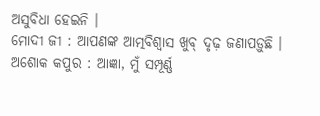ଅସୁବିଧା ହେଇନି ।
ମୋଦୀ ଜୀ : ଆପଣଙ୍କ ଆତ୍ମବିଶ୍ୱାସ ଖୁବ୍ ଦୃଢ଼ ଜଣାପଡ଼ୁଛି ।
ଅଶୋକ କପୁର : ଆଜ୍ଞା, ମୁଁ ସମ୍ପୂର୍ଣ୍ଣ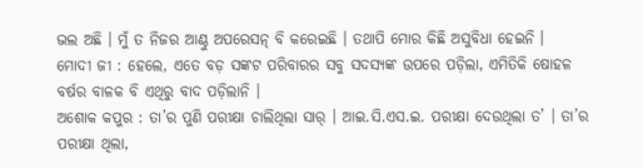ଭଲ ଅଛି । ମୁଁ ତ ନିଜର ଆଣ୍ଠୁ ଅପରେସନ୍ ବି କରେଇଛି । ତଥାପି ମୋର କିଛି ଅସୁବିଧା ହେଇନି ।
ମୋଦୀ ଜୀ : ହେଲେ, ଏତେ ବଡ଼ ସଙ୍କଟ ପରିବାରର ସବୁ ସଦସ୍ୟଙ୍କ ଉପରେ ପଡ଼ିଲା, ଏମିତିକି ଷୋହଳ ବର୍ଷର ବାଳକ ବି ଏଥିରୁ ବାଦ ପଡ଼ିଲାନି ।
ଅଶୋକ କପୁର : ତା’ର ପୁଣି ପରୀକ୍ଷା ଚାଲିଥିଲା ସାର୍ । ଆଇ.ସି.ଏସ.ଇ. ପରୀକ୍ଷା ଦେଉଥିଲା ତ’ । ତା’ର ପରୀକ୍ଷା ଥିଲା,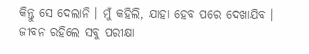କିନ୍ତୁ ସେ ଦେଲାନି । ମୁଁ କହିଲି, ଯାହା ହେବ ପରେ ଦେଖାଯିବ । ଜୀବନ ରହିଲେ ସବୁ ପରୀକ୍ଷା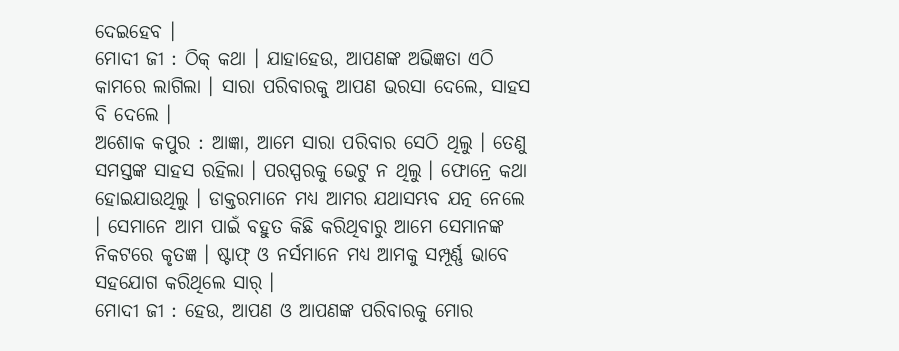ଦେଇହେବ ।
ମୋଦୀ ଜୀ : ଠିକ୍ କଥା । ଯାହାହେଉ, ଆପଣଙ୍କ ଅଭିଜ୍ଞତା ଏଠି କାମରେ ଲାଗିଲା । ସାରା ପରିବାରକୁ ଆପଣ ଭରସା ଦେଲେ, ସାହସ ବି ଦେଲେ ।
ଅଶୋକ କପୁର : ଆଜ୍ଞା, ଆମେ ସାରା ପରିବାର ସେଠି ଥିଲୁ । ତେଣୁ ସମସ୍ତଙ୍କ ସାହସ ରହିଲା । ପରସ୍ପରକୁ ଭେଟୁ ନ ଥିଲୁ । ଫୋନ୍ରେ କଥା ହୋଇଯାଉଥିଲୁ । ଡାକ୍ତରମାନେ ମଧ୍ୟ ଆମର ଯଥାସମ୍ଭବ ଯତ୍ନ ନେଲେ । ସେମାନେ ଆମ ପାଇଁ ବହୁତ କିଛି କରିଥିବାରୁ ଆମେ ସେମାନଙ୍କ ନିକଟରେ କୃତଜ୍ଞ । ଷ୍ଟାଫ୍ ଓ ନର୍ସମାନେ ମଧ୍ୟ ଆମକୁ ସମ୍ପୂର୍ଣ୍ଣ ଭାବେ ସହଯୋଗ କରିଥିଲେ ସାର୍ ।
ମୋଦୀ ଜୀ : ହେଉ, ଆପଣ ଓ ଆପଣଙ୍କ ପରିବାରକୁ ମୋର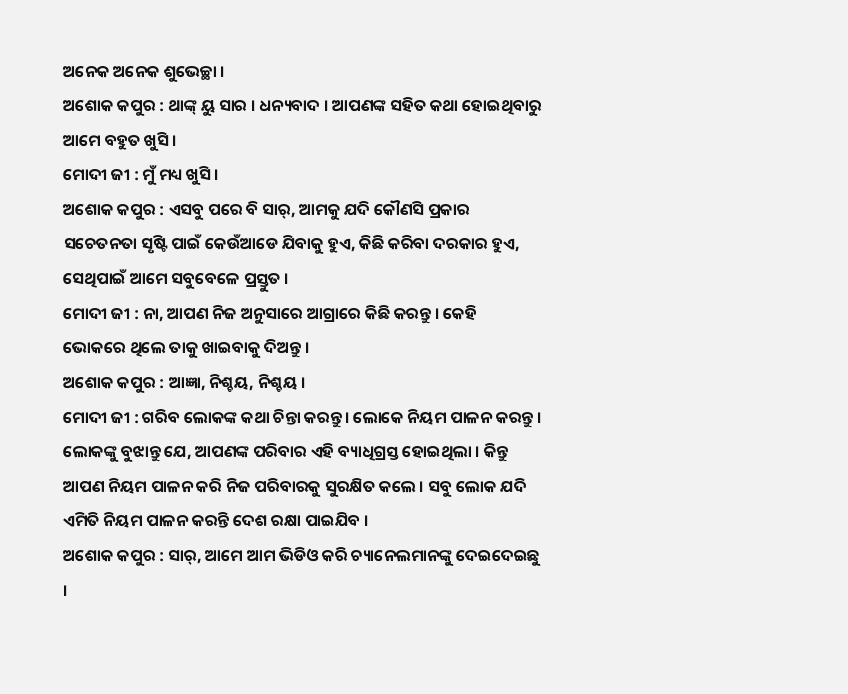ଅନେକ ଅନେକ ଶୁଭେଚ୍ଛା ।
ଅଶୋକ କପୁର : ଥାଙ୍କ୍ ୟୁ ସାର । ଧନ୍ୟବାଦ । ଆପଣଙ୍କ ସହିତ କଥା ହୋଇଥିବାରୁ ଆମେ ବହୁତ ଖୁସି ।
ମୋଦୀ ଜୀ : ମୁଁ ମଧ୍ୟ ଖୁସି ।
ଅଶୋକ କପୁର : ଏସବୁ ପରେ ବି ସାର୍, ଆମକୁ ଯଦି କୌଣସି ପ୍ରକାର ସଚେତନତା ସୃଷ୍ଟି ପାଇଁ କେଉଁଆଡେ ଯିବାକୁ ହୁଏ, କିଛି କରିବା ଦରକାର ହୁଏ, ସେଥିପାଇଁ ଆମେ ସବୁବେଳେ ପ୍ରସ୍ତୁତ ।
ମୋଦୀ ଜୀ : ନା, ଆପଣ ନିଜ ଅନୁସାରେ ଆଗ୍ରାରେ କିଛି କରନ୍ତୁ । କେହି ଭୋକରେ ଥିଲେ ତାକୁ ଖାଇବାକୁ ଦିଅନ୍ତୁ ।
ଅଶୋକ କପୁର : ଆଜ୍ଞା, ନିଶ୍ଚୟ, ନିଶ୍ଚୟ ।
ମୋଦୀ ଜୀ : ଗରିବ ଲୋକଙ୍କ କଥା ଚିନ୍ତା କରନ୍ତୁ । ଲୋକେ ନିୟମ ପାଳନ କରନ୍ତୁ । ଲୋକଙ୍କୁ ବୁଝାନ୍ତୁ ଯେ, ଆପଣଙ୍କ ପରିବାର ଏହି ବ୍ୟାଧିଗ୍ରସ୍ତ ହୋଇଥିଲା । କିନ୍ତୁ ଆପଣ ନିୟମ ପାଳନ କରି ନିଜ ପରିବାରକୁ ସୁରକ୍ଷିତ କଲେ । ସବୁ ଲୋକ ଯଦି ଏମିତି ନିୟମ ପାଳନ କରନ୍ତି ଦେଶ ରକ୍ଷା ପାଇଯିବ ।
ଅଶୋକ କପୁର : ସାର୍, ଆମେ ଆମ ଭିଡିଓ କରି ଚ୍ୟାନେଲମାନଙ୍କୁ ଦେଇଦେଇଛୁ ।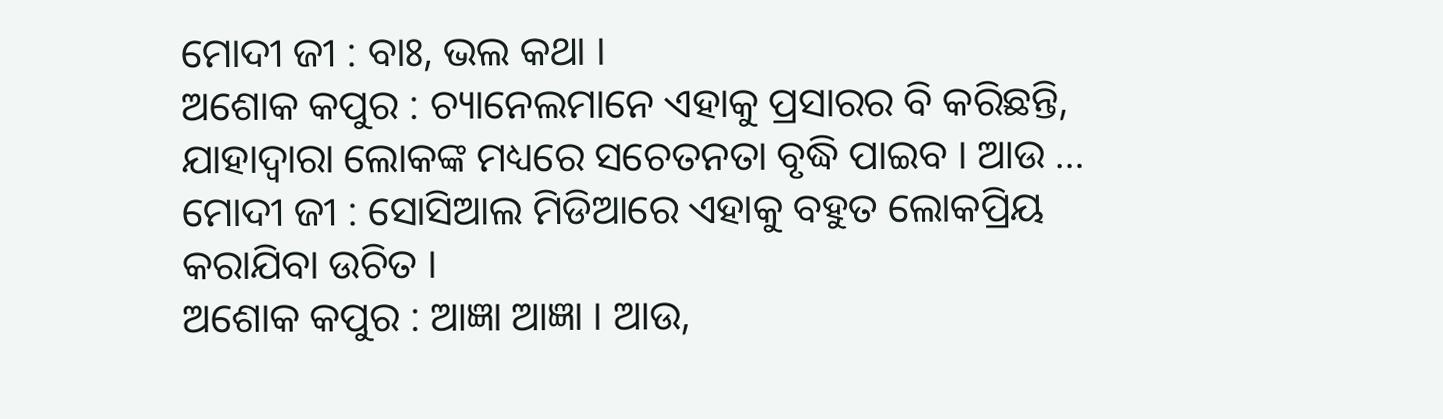ମୋଦୀ ଜୀ : ବାଃ, ଭଲ କଥା ।
ଅଶୋକ କପୁର : ଚ୍ୟାନେଲମାନେ ଏହାକୁ ପ୍ରସାରର ବି କରିଛନ୍ତି, ଯାହାଦ୍ୱାରା ଲୋକଙ୍କ ମଧ୍ୟରେ ସଚେତନତା ବୃଦ୍ଧି ପାଇବ । ଆଉ …
ମୋଦୀ ଜୀ : ସୋସିଆଲ ମିଡିଆରେ ଏହାକୁ ବହୁତ ଲୋକପ୍ରିୟ କରାଯିବା ଉଚିତ ।
ଅଶୋକ କପୁର : ଆଜ୍ଞା ଆଜ୍ଞା । ଆଉ,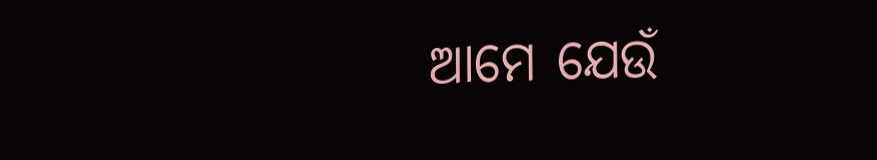ଆମେ ଯେଉଁ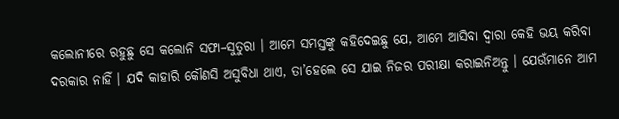କଲୋନୀରେ ରହୁଛୁ ସେ କଲୋନି ସଫା–ସୁତୁରା । ଆମେ ସମସ୍ତଙ୍କୁ କହିଦେଇଛୁ ଯେ, ଆମେ ଆସିବା ଦ୍ୱାରା କେହି ଭୟ କରିବା ଦରକାର ନାହିଁ । ଯଦି କାହାରି କୌଣସି ଅସୁବିଧା ଥାଏ, ତା’ହେଲେ ସେ ଯାଇ ନିଜର ପରୀକ୍ଷା କରାଇନିଅନ୍ତୁ । ଯେଉଁମାନେ ଆମ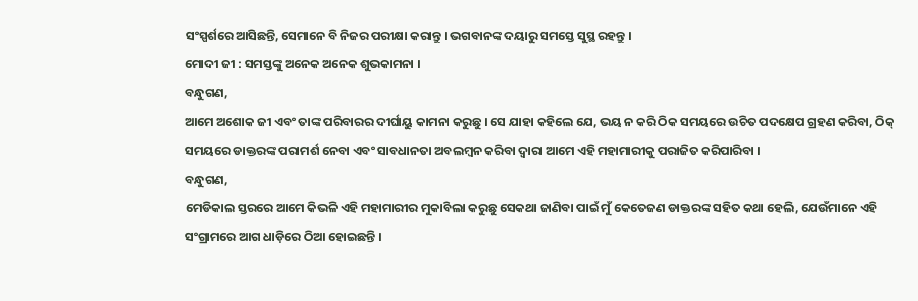ସଂସ୍ପର୍ଶରେ ଆସିଛନ୍ତି, ସେମାନେ ବି ନିଜର ପରୀକ୍ଷା କରାନ୍ତୁ । ଭଗବାନଙ୍କ ଦୟାରୁ ସମସ୍ତେ ସୁସ୍ଥ ରହନ୍ତୁ ।
ମୋଦୀ ଜୀ : ସମସ୍ତଙ୍କୁ ଅନେକ ଅନେକ ଶୁଭକାମନା ।
ବନ୍ଧୁଗଣ,
ଆମେ ଅଶୋକ ଜୀ ଏବଂ ତାଙ୍କ ପରିବାରର ଦୀର୍ଘାୟୁ କାମନା କରୁଛୁ । ସେ ଯାହା କହିଲେ ଯେ, ଭୟ ନ କରି ଠିକ ସମୟରେ ଉଚିତ ପଦକ୍ଷେପ ଗ୍ରହଣ କରିବା, ଠିକ୍ ସମୟରେ ଡାକ୍ତରଙ୍କ ପରାମର୍ଶ ନେବା ଏବଂ ସାବଧାନତା ଅବଲମ୍ବନ କରିବା ଦ୍ୱାରା ଆମେ ଏହି ମହାମାରୀକୁ ପରାଜିତ କରିପାରିବା ।
ବନ୍ଧୁଗଣ,
ମେଡିକାଲ ସ୍ତରରେ ଆମେ କିଭଳି ଏହି ମହାମାରୀର ମୁକାବିଲା କରୁଛୁ ସେକଥା ଜାଣିବା ପାଇଁ ମୁଁ କେତେଜଣ ଡାକ୍ତରଙ୍କ ସହିତ କଥା ହେଲି, ଯେଉଁମାନେ ଏହି ସଂଗ୍ରାମରେ ଆଗ ଧାଡ଼ିରେ ଠିଆ ହୋଇଛନ୍ତି ।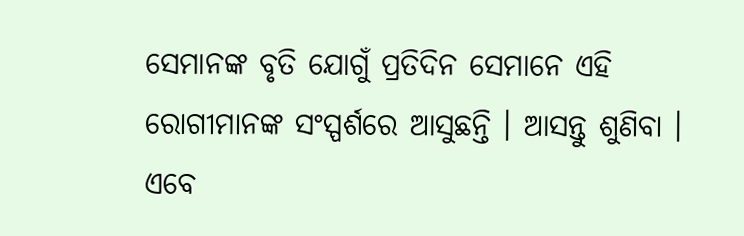ସେମାନଙ୍କ ବୃତି ଯୋଗୁଁ ପ୍ରତିଦିନ ସେମାନେ ଏହି ରୋଗୀମାନଙ୍କ ସଂସ୍ପର୍ଶରେ ଆସୁଛନ୍ତି । ଆସନ୍ତୁ ଶୁଣିବା । ଏବେ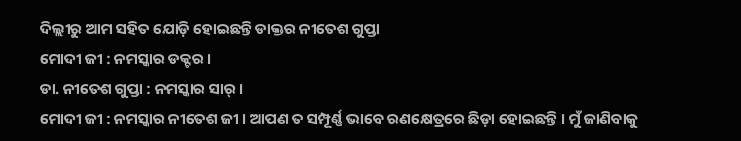ଦିଲ୍ଲୀରୁ ଆମ ସହିତ ଯୋଡ଼ି ହୋଇଛନ୍ତି ଡାକ୍ତର ନୀତେଶ ଗୁପ୍ତା
ମୋଦୀ ଜୀ : ନମସ୍କାର ଡକ୍ଟର ।
ଡା. ନୀତେଶ ଗୁପ୍ତା : ନମସ୍କାର ସାର୍ ।
ମୋଦୀ ଜୀ : ନମସ୍କାର ନୀତେଶ ଜୀ । ଆପଣ ତ ସମ୍ପୂର୍ଣ୍ଣ ଭାବେ ରଣକ୍ଷେତ୍ରରେ ଛିଡ଼ା ହୋଇଛନ୍ତି । ମୁଁ ଜାଣିବାକୁ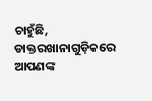ଚାହୁଁଛି, ଡାକ୍ତରଖାନାଗୁଡ଼ିକରେ ଆପଣଙ୍କ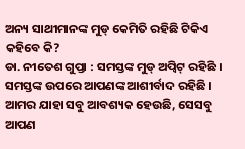ଅନ୍ୟ ସାଥୀମାନଙ୍କ ମୁଡ୍ କେମିତି ରହିଛି ଟିକିଏ କହିବେ କି?
ଡା. ନୀତେଶ ଗୁପ୍ତା : ସମସ୍ତଙ୍କ ମୁଡ୍ ଅପ୍ବିଟ୍ ରହିଛି । ସମସ୍ତଙ୍କ ଉପରେ ଆପଣଙ୍କ ଆଶୀର୍ବାଦ ରହିଛି । ଆମର ଯାହା ସବୁ ଆବଶ୍ୟକ ହେଉଛି, ସେସବୁ ଆପଣ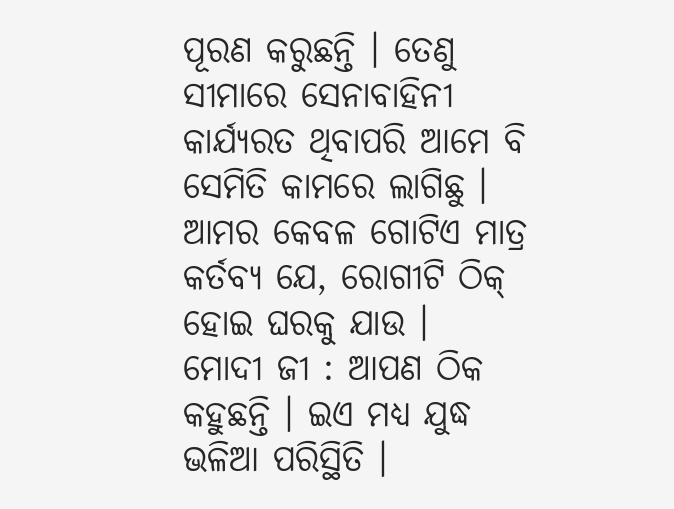ପୂରଣ କରୁଛନ୍ତି । ତେଣୁ ସୀମାରେ ସେନାବାହିନୀ କାର୍ଯ୍ୟରତ ଥିବାପରି ଆମେ ବି ସେମିତି କାମରେ ଲାଗିଛୁ । ଆମର କେବଳ ଗୋଟିଏ ମାତ୍ର କର୍ତବ୍ୟ ଯେ, ରୋଗୀଟି ଠିକ୍ ହୋଇ ଘରକୁ ଯାଉ ।
ମୋଦୀ ଜୀ : ଆପଣ ଠିକ କହୁଛନ୍ତି । ଇଏ ମଧ୍ୟ ଯୁଦ୍ଧ ଭଳିଆ ପରିସ୍ଥିତି ।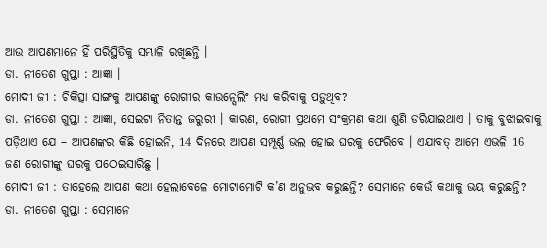ଆଉ ଆପଣମାନେ ହିଁ ପରିସ୍ଥିତିକୁ ସମ୍ଭାଳି ରଖିଛନ୍ତି ।
ଡା. ନୀତେଶ ଗୁପ୍ତା : ଆଜ୍ଞା ।
ମୋଦୀ ଜୀ : ଚିକିତ୍ସା ସାଙ୍ଗକୁ ଆପଣଙ୍କୁ ରୋଗୀର କାଉନ୍ସେଲିଂ ମଧ୍ୟ କରିବାକୁ ପଡ଼ୁଥିବ?
ଡା. ନୀତେଶ ଗୁପ୍ତା : ଆଜ୍ଞା, ସେଇଟା ନିତାନ୍ତ ଜରୁରୀ । କାରଣ, ରୋଗୀ ପ୍ରଥମେ ସଂକ୍ରମଣ କଥା ଶୁଣି ଡରିଯାଇଥାଏ । ତାକୁ ବୁଝାଇବାକୁ ପଡ଼ିଥାଏ ଯେ – ଆପଣଙ୍କର କିଛି ହୋଇନି, 14 ଦିନରେ ଆପଣ ସମ୍ପୂର୍ଣ୍ଣ ଭଲ ହୋଇ ଘରକୁ ଫେରିବେ । ଏଯାବତ୍ ଆମେ ଏଭଳି 16 ଜଣ ରୋଗୀଙ୍କୁ ଘରକୁ ପଠେଇସାରିଛୁ ।
ମୋଦୀ ଜୀ : ତାହେଲେ ଆପଣ କଥା ହେଲାବେଳେ ମୋଟାମୋଟି କ’ଣ ଅନୁଭବ କରୁଛନ୍ତି? ସେମାନେ କେଉଁ କଥାକୁ ଭୟ କରୁଛନ୍ତି?
ଡା. ନୀତେଶ ଗୁପ୍ତା : ସେମାନେ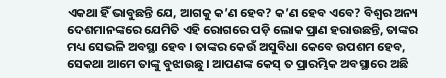ଏକଥା ହିଁ ଭାବୁଛନ୍ତି ଯେ, ଆଗକୁ କ’ଣ ହେବ? କ’ଣ ହେବ ଏବେ? ବିଶ୍ୱର ଅନ୍ୟ ଦେଶମାନଙ୍କରେ ଯେମିତି ଏହି ରୋଗରେ ପଡ଼ି ଲୋକ ପ୍ରାଣ ହରାଉଛନ୍ତି, ତାଙ୍କର ମଧ୍ୟ ସେଭଳି ଅବସ୍ଥା ହେବ । ତାଙ୍କର କେଉଁ ଅସୁବିଧା କେବେ ଉପଶମ ହେବ, ସେକଥା ଆମେ ତାଙ୍କୁ ବୁଝାଉଛୁ । ଆପଣଙ୍କ କେସ୍ ତ ପ୍ରାରମ୍ଭିକ ଅବସ୍ଥାରେ ଅଛି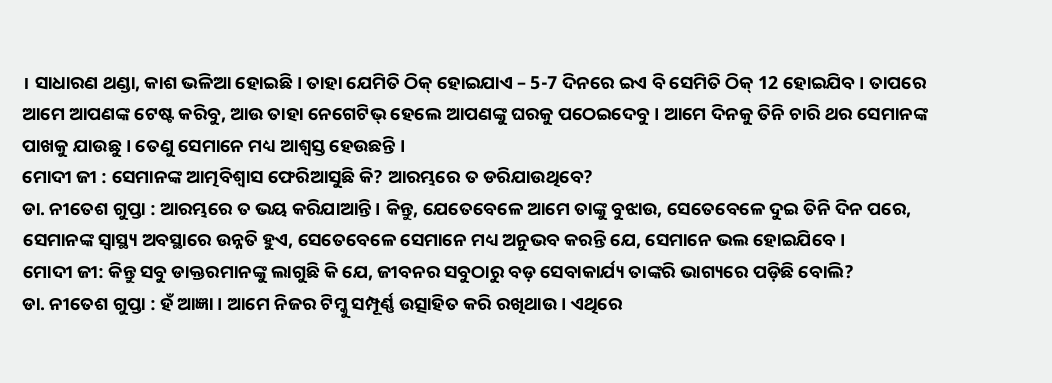। ସାଧାରଣ ଥଣ୍ଡା, କାଶ ଭଳିଆ ହୋଇଛି । ତାହା ଯେମିତି ଠିକ୍ ହୋଇଯାଏ – 5-7 ଦିନରେ ଇଏ ବି ସେମିତି ଠିକ୍ 12 ହୋଇଯିବ । ତାପରେ ଆମେ ଆପଣଙ୍କ ଟେଷ୍ଟ କରିବୁ, ଆଉ ତାହା ନେଗେଟିଭ୍ ହେଲେ ଆପଣଙ୍କୁ ଘରକୁ ପଠେଇଦେବୁ । ଆମେ ଦିନକୁ ତିନି ଚାରି ଥର ସେମାନଙ୍କ ପାଖକୁ ଯାଉଛୁ । ତେଣୁ ସେମାନେ ମଧ୍ୟ ଆଶ୍ୱସ୍ତ ହେଉଛନ୍ତି ।
ମୋଦୀ ଜୀ : ସେମାନଙ୍କ ଆତ୍ମବିଶ୍ୱାସ ଫେରିଆସୁଛି କି? ଆରମ୍ଭରେ ତ ଡରିଯାଉଥିବେ?
ଡା. ନୀତେଶ ଗୁପ୍ତା : ଆରମ୍ଭରେ ତ ଭୟ କରିଯାଆନ୍ତି । କିନ୍ତୁ, ଯେତେବେଳେ ଆମେ ତାଙ୍କୁ ବୁଝାଉ, ସେତେବେଳେ ଦୁଇ ତିନି ଦିନ ପରେ, ସେମାନଙ୍କ ସ୍ୱାସ୍ଥ୍ୟ ଅବସ୍ଥାରେ ଉନ୍ନତି ହୁଏ, ସେତେବେଳେ ସେମାନେ ମଧ୍ୟ ଅନୁଭବ କରନ୍ତି ଯେ, ସେମାନେ ଭଲ ହୋଇଯିବେ ।
ମୋଦୀ ଜୀ: କିନ୍ତୁ ସବୁ ଡାକ୍ତରମାନଙ୍କୁ ଲାଗୁଛି କି ଯେ, ଜୀବନର ସବୁଠାରୁ ବଡ଼ ସେବାକାର୍ଯ୍ୟ ତାଙ୍କରି ଭାଗ୍ୟରେ ପଡ଼ିଛି ବୋଲି?
ଡା. ନୀତେଶ ଗୁପ୍ତା : ହଁ ଆଜ୍ଞା । ଆମେ ନିଜର ଟିମ୍କୁ ସମ୍ପୂର୍ଣ୍ଣ ଉତ୍ସାହିତ କରି ରଖିଥାଉ । ଏଥିରେ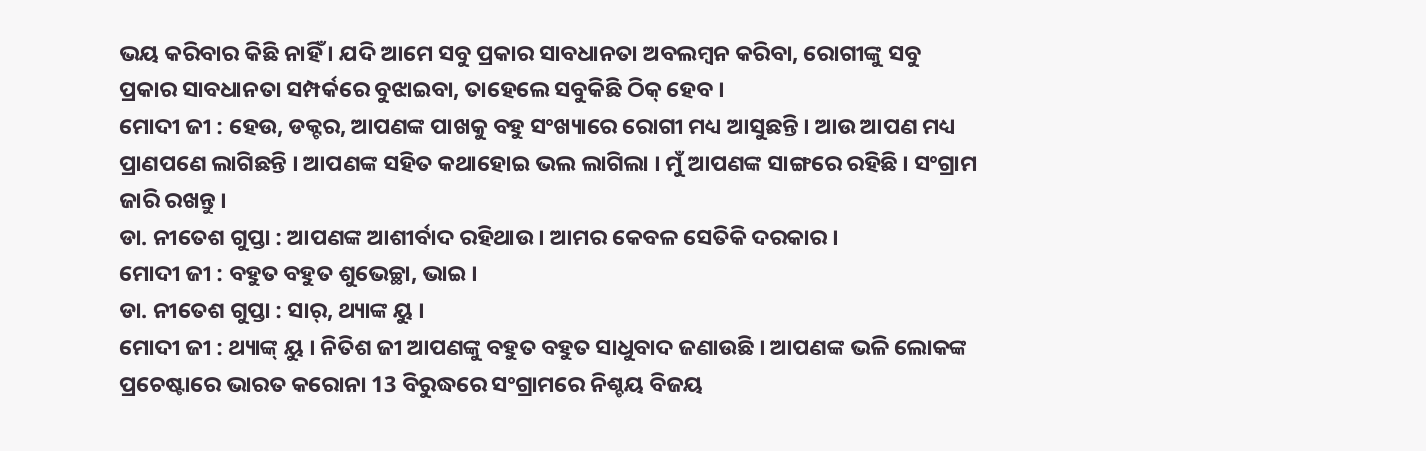ଭୟ କରିବାର କିଛି ନାହିଁ । ଯଦି ଆମେ ସବୁ ପ୍ରକାର ସାବଧାନତା ଅବଲମ୍ବନ କରିବା, ରୋଗୀଙ୍କୁ ସବୁ ପ୍ରକାର ସାବଧାନତା ସମ୍ପର୍କରେ ବୁଝାଇବା, ତାହେଲେ ସବୁକିଛି ଠିକ୍ ହେବ ।
ମୋଦୀ ଜୀ : ହେଉ, ଡକ୍ଟର, ଆପଣଙ୍କ ପାଖକୁ ବହୁ ସଂଖ୍ୟାରେ ରୋଗୀ ମଧ୍ୟ ଆସୁଛନ୍ତି । ଆଉ ଆପଣ ମଧ୍ୟ ପ୍ରାଣପଣେ ଲାଗିଛନ୍ତି । ଆପଣଙ୍କ ସହିତ କଥାହୋଇ ଭଲ ଲାଗିଲା । ମୁଁ ଆପଣଙ୍କ ସାଙ୍ଗରେ ରହିଛି । ସଂଗ୍ରାମ ଜାରି ରଖନ୍ତୁ ।
ଡା. ନୀତେଶ ଗୁପ୍ତା : ଆପଣଙ୍କ ଆଶୀର୍ବାଦ ରହିଥାଉ । ଆମର କେବଳ ସେତିକି ଦରକାର ।
ମୋଦୀ ଜୀ : ବହୁତ ବହୁତ ଶୁଭେଚ୍ଛା, ଭାଇ ।
ଡା. ନୀତେଶ ଗୁପ୍ତା : ସାର୍, ଥ୍ୟାଙ୍କ ୟୁ ।
ମୋଦୀ ଜୀ : ଥ୍ୟାଙ୍କ୍ ୟୁ । ନିତିଶ ଜୀ ଆପଣଙ୍କୁ ବହୁତ ବହୁତ ସାଧୁବାଦ ଜଣାଉଛି । ଆପଣଙ୍କ ଭଳି ଲୋକଙ୍କ ପ୍ରଚେଷ୍ଟାରେ ଭାରତ କରୋନା 13 ବିରୁଦ୍ଧରେ ସଂଗ୍ରାମରେ ନିଶ୍ଚୟ ବିଜୟ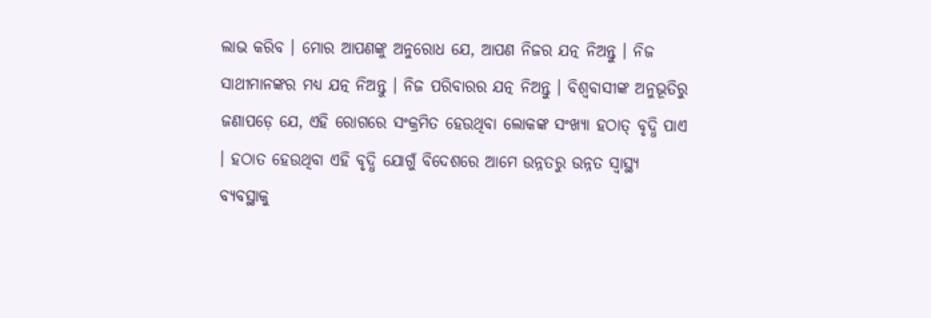ଲାଭ କରିବ । ମୋର ଆପଣଙ୍କୁ ଅନୁରୋଧ ଯେ, ଆପଣ ନିଜର ଯତ୍ନ ନିଅନ୍ତୁ । ନିଜ ସାଥୀମାନଙ୍କର ମଧ୍ୟ ଯତ୍ନ ନିଅନ୍ତୁ । ନିଜ ପରିବାରର ଯତ୍ନ ନିଅନ୍ତୁ । ବିଶ୍ୱବାସୀଙ୍କ ଅନୁଭୂତିରୁ ଜଣାପଡ଼େ ଯେ, ଏହି ରୋଗରେ ସଂକ୍ରମିତ ହେଉଥିବା ଲୋକଙ୍କ ସଂଖ୍ୟା ହଠାତ୍ ବୃଦ୍ଧି ପାଏ । ହଠାତ ହେଉଥିବା ଏହି ବୃଦ୍ଧି ଯୋଗୁଁ ବିଦେଶରେ ଆମେ ଉନ୍ନତରୁ ଉନ୍ନତ ସ୍ୱାସ୍ଥ୍ୟ ବ୍ୟବସ୍ଥାକୁ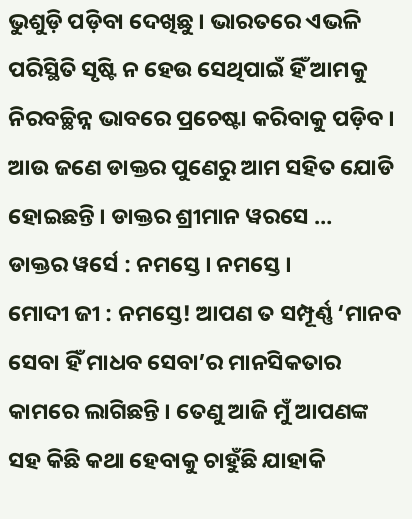ଭୁଶୁଡ଼ି ପଡ଼ିବା ଦେଖିଛୁ । ଭାରତରେ ଏଭଳି ପରିସ୍ଥିତି ସୃଷ୍ଟି ନ ହେଉ ସେଥିପାଇଁ ହିଁ ଆମକୁ ନିରବଚ୍ଛିନ୍ନ ଭାବରେ ପ୍ରଚେଷ୍ଟା କରିବାକୁ ପଡ଼ିବ ।
ଆଉ ଜଣେ ଡାକ୍ତର ପୁଣେରୁ ଆମ ସହିତ ଯୋଡି ହୋଇଛନ୍ତି । ଡାକ୍ତର ଶ୍ରୀମାନ ୱରସେ …
ଡାକ୍ତର ୱର୍ସେ : ନମସ୍ତେ । ନମସ୍ତେ ।
ମୋଦୀ ଜୀ : ନମସ୍ତେ! ଆପଣ ତ ସମ୍ପୂର୍ଣ୍ଣ ‘ମାନବ ସେବା ହିଁ ମାଧବ ସେବା’ର ମାନସିକତାର କାମରେ ଲାଗିଛନ୍ତି । ତେଣୁ ଆଜି ମୁଁ ଆପଣଙ୍କ ସହ କିଛି କଥା ହେବାକୁ ଚାହୁଁଛି ଯାହାକି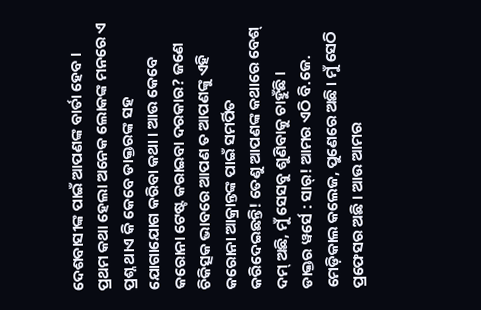ଦେଶବାସୀଙ୍କ ପାଇଁ ଆପଣଙ୍କ ବାର୍ତା ହେବ । ପ୍ରଥମ କଥା ହେଲା ଅନେକ ଲୋକଙ୍କ ମନରେ ଏ ପ୍ରଶ୍ନ ଥାଏ କି କେବେ ଡାକ୍ତରଙ୍କ ସହ ଯୋଗାଯୋଗ କରିବା କଥା । ଆଉ କେବେ କରୋନା ଟେଷ୍ଟ କରାଇବା ଦରକାର? ଜଣେ ଚିକିତ୍ସକ ଭାବରେ ଆପଣ ତ ଆପଣଙ୍କୁ ଏହି କରୋନା ଆକ୍ରାନ୍ତଙ୍କ ପାଇଁ ସମର୍ପିତ କରିଦେଇଛନ୍ତି! ତେଣୁ ଆପଣଙ୍କ କଥାରେ ବେଶ୍ ଦମ୍ ଅଛି, ମୁଁ ସେସବୁ ଶୁଣିବାକୁ ଚାହୁଁଛି ।
ଡାକ୍ତର ୱର୍ସେ : ସାର୍! ଆମର ଏଠି ବି.ଜେ. ମେଡ଼ିକାଲ କଲେଜ, ପୁଣେରେ ଅଛି । ମୁଁ ସେଠି ପ୍ରଫେସର ଅଛି । ଆଉ ଆମର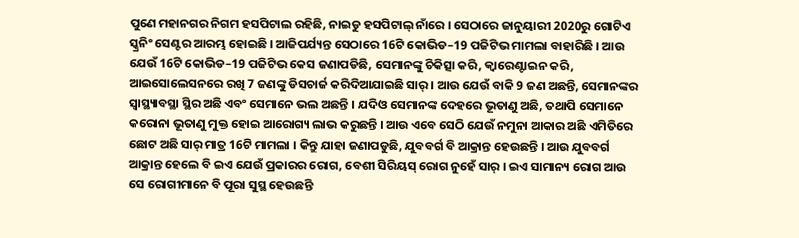ପୁଣେ ମହାନଗର ନିଗମ ହସପିଟାଲ ରହିଛି, ନାଇଡୁ ହସପିଟାଲ୍ ନାଁରେ । ସେଠାରେ ଜାନୁୟାରୀ 2020ରୁ ଗୋଟିଏ ସ୍କ୍ରନିଂ ସେଣ୍ଟର ଆରମ୍ଭ ହୋଇଛି । ଆଜିପର୍ଯ୍ୟନ୍ତ ସେଠାରେ 16ଟି କୋଭିଡ–19 ପଜିଟିଭ ମାମଲା ବାହାରିଛି । ଆଉ ଯେଉଁ 16ଟି କୋଭିଡ–19 ପଜିଟିଭ କେସ ଜଣାପଡିଛି, ସେମାନଙ୍କୁ ଚିକିତ୍ସା କରି, କ୍ୱାରେଣ୍ଟାଇନ କରି, ଆଇସୋଲେସନରେ ରଖି 7 ଜଣଙ୍କୁ ଡିସଚାର୍ଜ କରିଦିଆଯାଇଛି ସାର୍ । ଆଉ ଯେଉଁ ବାକି 9 ଜଣ ଅଛନ୍ତି, ସେମାନଙ୍କର ସ୍ୱାସ୍ଥ୍ୟାବସ୍ଥା ସ୍ଥିର ଅଛି ଏବଂ ସେମାନେ ଭଲ ଅଛନ୍ତି । ଯଦିଓ ସେମାନଙ୍କ ଦେହରେ ଭୂତାଣୁ ଅଛି, ତଥାପି ସେମାନେ କରୋନା ଭୂତାଣୁ ମୁକ୍ତ ହୋଇ ଆରୋଗ୍ୟ ଲାଭ କରୁଛନ୍ତି । ଆଉ ଏବେ ସେଠି ଯେଉଁ ନମୁନା ଆକାର ଅଛି ଏମିତିରେ ଛୋଟ ଅଛି ସାର୍ ମାତ୍ର 16ଟି ମାମଲା । କିନ୍ତୁ ଯାହା ଜଣାପଡୁଛି, ଯୁବବର୍ଗ ବି ଆକ୍ରାନ୍ତ ହେଉଛନ୍ତି । ଆଉ ଯୁବବର୍ଗ ଆକ୍ରାନ୍ତ ହେଲେ ବି ଇଏ ଯେଉଁ ପ୍ରକାରର ରୋଗ, ବେଶୀ ସିରିୟସ୍ ରୋଗ ନୁହେଁ ସାର୍ । ଇଏ ସାମାନ୍ୟ ରୋଗ ଆଉ ସେ ରୋଗୀମାନେ ବି ପୂରା ସୁସ୍ଥ ହେଉଛନ୍ତି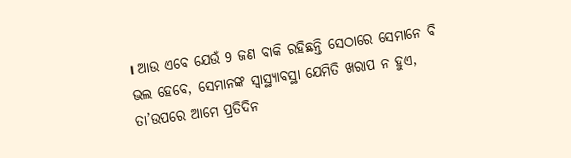। ଆଉ ଏବେ ଯେଉଁ 9 ଜଣ ବାକି ରହିଛନ୍ତି ସେଠାରେ ସେମାନେ ବି ଭଲ ହେବେ, ସେମାନଙ୍କ ସ୍ୱାସ୍ଥ୍ୟାବସ୍ଥା ଯେମିତି ଖରାପ ନ ହୁଏ, ତା’ଉପରେ ଆମେ ପ୍ରତିଦିନ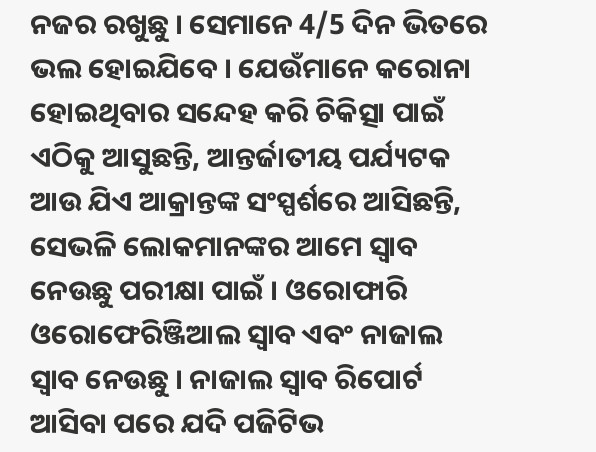ନଜର ରଖୁଛୁ । ସେମାନେ 4/5 ଦିନ ଭିତରେ ଭଲ ହୋଇଯିବେ । ଯେଉଁମାନେ କରୋନା ହୋଇଥିବାର ସନ୍ଦେହ କରି ଚିକିତ୍ସା ପାଇଁ ଏଠିକୁ ଆସୁଛନ୍ତି, ଆନ୍ତର୍ଜାତୀୟ ପର୍ଯ୍ୟଟକ ଆଉ ଯିଏ ଆକ୍ରାନ୍ତଙ୍କ ସଂସ୍ପର୍ଶରେ ଆସିଛନ୍ତି, ସେଭଳି ଲୋକମାନଙ୍କର ଆମେ ସ୍ୱାବ ନେଉଛୁ ପରୀକ୍ଷା ପାଇଁ । ଓରୋଫାରି ଓରୋଫେରିଞ୍ଜିଆଲ ସ୍ୱାବ ଏବଂ ନାଜାଲ ସ୍ୱାବ ନେଉଛୁ । ନାଜାଲ ସ୍ୱାବ ରିପୋର୍ଟ ଆସିବା ପରେ ଯଦି ପଜିଟିଭ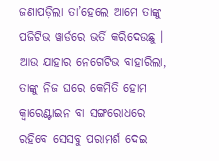ଜଣାପଡ଼ିଲା ତା’ହେଲେ ଆମେ ତାଙ୍କୁ ପଜିଟିଭ ୱାର୍ଡରେ ଭର୍ତି କରିଦେଉଛୁ । ଆଉ ଯାହାର ନେଗେଟିଭ ବାହାରିଲା, ତାଙ୍କୁ ନିଜ ଘରେ କେମିତି ହୋମ କ୍ୱାରେଣ୍ଟାଇନ ବା ସଙ୍ଗରୋଧରେ ରହିବେ ସେସବୁ ପରାମର୍ଶ ଦେଇ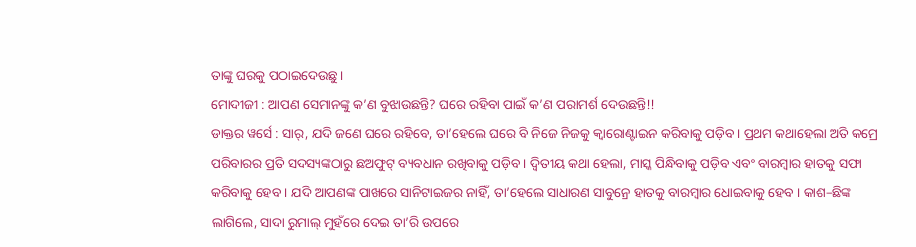ତାଙ୍କୁ ଘରକୁ ପଠାଇଦେଉଛୁ ।
ମୋଦୀଜୀ : ଆପଣ ସେମାନଙ୍କୁ କ’ଣ ବୁଝାଉଛନ୍ତି? ଘରେ ରହିବା ପାଇଁ କ’ଣ ପରାମର୍ଶ ଦେଉଛନ୍ତି!!
ଡାକ୍ତର ୱର୍ସେ : ସାର୍, ଯଦି ଜଣେ ଘରେ ରହିବେ, ତା’ହେଲେ ଘରେ ବି ନିଜେ ନିଜକୁ କ୍ୱାରୋଣ୍ଟାଇନ କରିବାକୁ ପଡ଼ିବ । ପ୍ରଥମ କଥାହେଲା ଅତି କମ୍ରେ ପରିବାରର ପ୍ରତି ସଦସ୍ୟଙ୍କଠାରୁ ଛଅଫୁଟ୍ ବ୍ୟବଧାନ ରଖିବାକୁ ପଡ଼ିବ । ଦ୍ୱିତୀୟ କଥା ହେଲା, ମାସ୍କ ପିନ୍ଧିବାକୁ ପଡ଼ିବ ଏବଂ ବାରମ୍ବାର ହାତକୁ ସଫା କରିବାକୁ ହେବ । ଯଦି ଆପଣଙ୍କ ପାଖରେ ସାନିଟାଇଜର ନାହିଁ, ତା’ହେଲେ ସାଧାରଣ ସାବୁନ୍ରେ ହାତକୁ ବାରମ୍ବାର ଧୋଇବାକୁ ହେବ । କାଶ–ଛିଙ୍କ ଲାଗିଲେ, ସାଦା ରୁମାଲ୍ ମୁହଁରେ ଦେଇ ତା’ରି ଉପରେ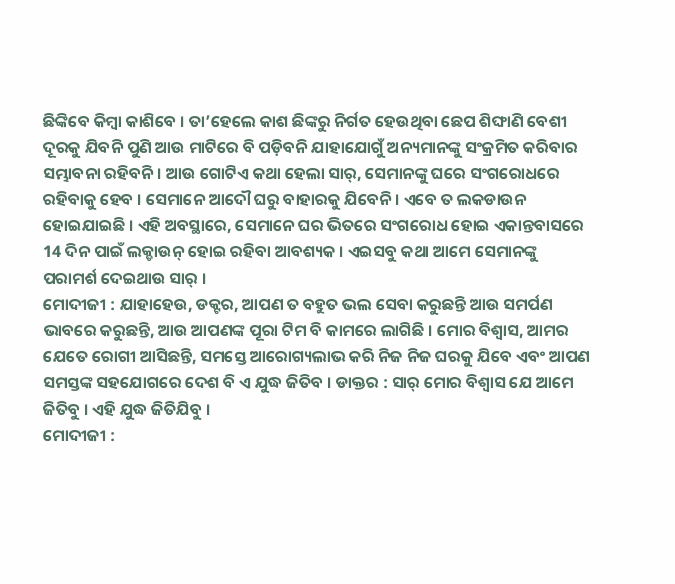ଛିଙ୍କିବେ କିମ୍ବା କାଶିବେ । ତା’ହେଲେ କାଶ ଛିଙ୍କରୁ ନିର୍ଗତ ହେଉଥିବା ଛେପ ଶିଙ୍ଘାଣି ବେଶୀ ଦୂରକୁ ଯିବନି ପୁଣି ଆଉ ମାଟିରେ ବି ପଡ଼ିବନି ଯାହାଯୋଗୁଁ ଅନ୍ୟମାନଙ୍କୁ ସଂକ୍ରମିତ କରିବାର ସମ୍ଭାବନା ରହିବନି । ଆଉ ଗୋଟିଏ କଥା ହେଲା ସାର୍, ସେମାନଙ୍କୁ ଘରେ ସଂଗରୋଧରେ ରହିବାକୁ ହେବ । ସେମାନେ ଆଦୌ ଘରୁ ବାହାରକୁ ଯିବେନି । ଏବେ ତ ଲକଡାଉନ ହୋଇଯାଇଛି । ଏହି ଅବସ୍ଥାରେ, ସେମାନେ ଘର ଭିତରେ ସଂଗରୋଧ ହୋଇ ଏକାନ୍ତବାସରେ 14 ଦିନ ପାଇଁ ଲକ୍ଡାଉନ୍ ହୋଇ ରହିବା ଆବଶ୍ୟକ । ଏଇସବୁ କଥା ଆମେ ସେମାନଙ୍କୁ ପରାମର୍ଶ ଦେଇଥାଉ ସାର୍ ।
ମୋଦୀଜୀ : ଯାହାହେଉ, ଡକ୍ଟର, ଆପଣ ତ ବହୁତ ଭଲ ସେବା କରୁଛନ୍ତି ଆଉ ସମର୍ପଣ ଭାବରେ କରୁଛନ୍ତି, ଆଉ ଆପଣଙ୍କ ପୂରା ଟିମ ବି କାମରେ ଲାଗିଛି । ମୋର ବିଶ୍ୱାସ, ଆମର ଯେତେ ରୋଗୀ ଆସିଛନ୍ତି, ସମସ୍ତେ ଆରୋଗ୍ୟଲାଭ କରି ନିଜ ନିଜ ଘରକୁ ଯିବେ ଏବଂ ଆପଣ ସମସ୍ତଙ୍କ ସହଯୋଗରେ ଦେଶ ବି ଏ ଯୁଦ୍ଧ ଜିତିବ । ଡାକ୍ତର : ସାର୍ ମୋର ବିଶ୍ୱାସ ଯେ ଆମେ ଜିତିବୁ । ଏହି ଯୁଦ୍ଧ ଜିତିଯିବୁ ।
ମୋଦୀଜୀ :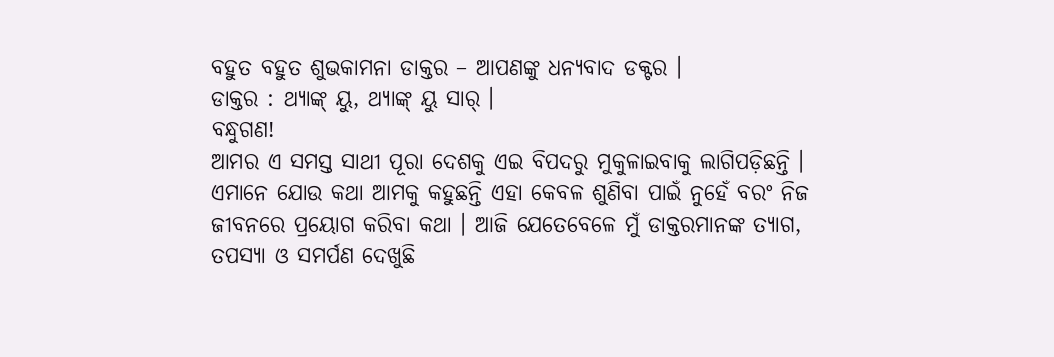ବହୁତ ବହୁତ ଶୁଭକାମନା ଡାକ୍ତର – ଆପଣଙ୍କୁ ଧନ୍ୟବାଦ ଡକ୍ଟର ।
ଡାକ୍ତର : ଥ୍ୟାଙ୍କ୍ ୟୁ, ଥ୍ୟାଙ୍କ୍ ୟୁ ସାର୍ ।
ବନ୍ଧୁଗଣ!
ଆମର ଏ ସମସ୍ତ ସାଥୀ ପୂରା ଦେଶକୁ ଏଇ ବିପଦରୁ ମୁକୁଳାଇବାକୁ ଲାଗିପଡ଼ିଛନ୍ତି । ଏମାନେ ଯୋଉ କଥା ଆମକୁ କହୁଛନ୍ତି ଏହା କେବଳ ଶୁଣିବା ପାଇଁ ନୁହେଁ ବରଂ ନିଜ ଜୀବନରେ ପ୍ରୟୋଗ କରିବା କଥା । ଆଜି ଯେତେବେଳେ ମୁଁ ଡାକ୍ତରମାନଙ୍କ ତ୍ୟାଗ, ତପସ୍ୟା ଓ ସମର୍ପଣ ଦେଖୁଛି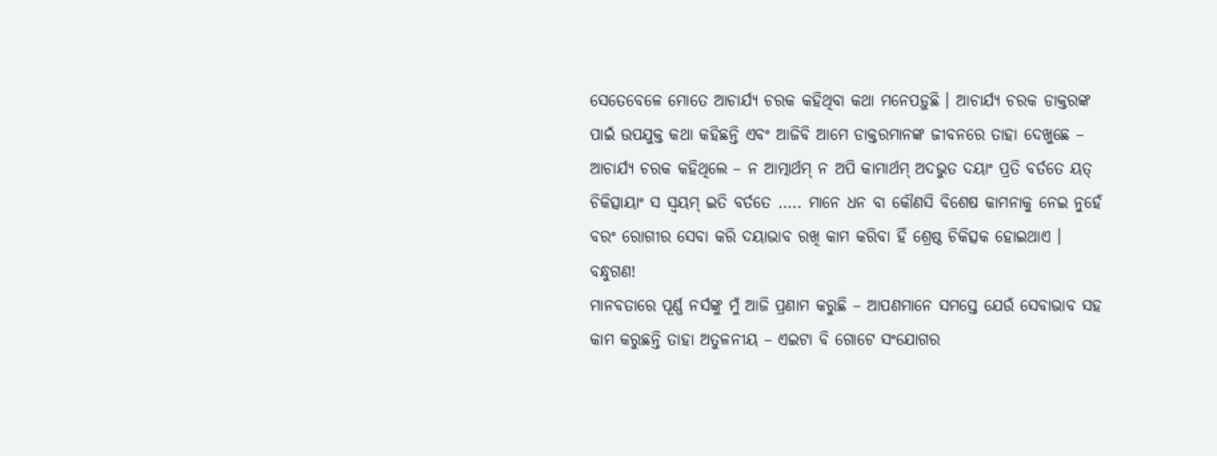ସେତେବେଳେ ମୋତେ ଆଚାର୍ଯ୍ୟ ଚରକ କହିଥିବା କଥା ମନେପଡ଼ୁଛି । ଆଚାର୍ଯ୍ୟ ଚରକ ଡାକ୍ତରଙ୍କ ପାଇଁ ଉପଯୁକ୍ତ କଥା କହିଛନ୍ତି ଏବଂ ଆଜିବି ଆମେ ଡାକ୍ତରମାନଙ୍କ ଜୀବନରେ ତାହା ଦେଖୁଛେ – ଆଚାର୍ଯ୍ୟ ଚରକ କହିଥିଲେ – ନ ଆତ୍ମାର୍ଥମ୍ ନ ଅପି କାମାର୍ଥମ୍ ଅଦଭୁତ ଦୟାଂ ପ୍ରତି ବର୍ତତେ ୟତ୍ ଚିକିତ୍ସାୟାଂ ସ ସ୍ୱୟମ୍ ଇତି ବର୍ତତେ ….. ମାନେ ଧନ ବା କୌଣସି ବିଶେଷ କାମନାକୁ ନେଇ ନୁହେଁ ବରଂ ରୋଗୀର ସେବା କରି ଦୟାଭାବ ରଖି କାମ କରିବା ହିଁ ଶ୍ରେଷ୍ଠ ଚିକିତ୍ସକ ହୋଇଥାଏ ।
ବନ୍ଧୁଗଣ!
ମାନବତାରେ ପୂର୍ଣ୍ଣ ନର୍ସଙ୍କୁ ମୁଁ ଆଜି ପ୍ରଣାମ କରୁଛି – ଆପଣମାନେ ସମସ୍ତେ ଯେଉଁ ସେବାଭାବ ସହ କାମ କରୁଛନ୍ତି ତାହା ଅତୁଳନୀୟ – ଏଇଟା ବି ଗୋଟେ ସଂଯୋଗର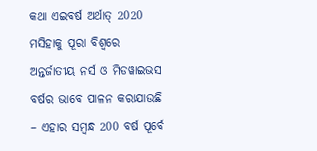କଥା ଏଇବର୍ଷ ଅର୍ଥାତ୍ 2020 ମସିହାକୁ ପୂରା ବିଶ୍ୱରେ ଅନ୍ତର୍ଜାତୀୟ ନର୍ସ ଓ ମିଡୱାଇଭସ ବର୍ଷର ଭାବେ ପାଳନ କରାଯାଉଛି – ଏହାର ସମ୍ବନ୍ଧ 200 ବର୍ଷ ପୂର୍ବେ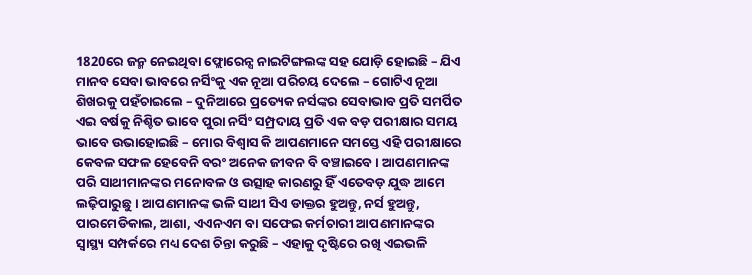1820ରେ ଜନ୍ମ ନେଇଥିବା ଫ୍ଲୋରେନ୍ସ ନାଇଟିଙ୍ଗଲଙ୍କ ସହ ଯୋଡ଼ି ହୋଇଛି – ଯିଏ ମାନବ ସେବା ଭାବରେ ନର୍ସିଂକୁ ଏକ ନୂଆ ପରିଚୟ ଦେଲେ – ଗୋଟିଏ ନୂଆ ଶିଖରକୁ ପହଁଚାଇଲେ – ଦୁନିଆରେ ପ୍ରତ୍ୟେକ ନର୍ସଙ୍କର ସେବାଭାବ ପ୍ରତି ସମର୍ପିତ ଏଇ ବର୍ଷକୁ ନିଶ୍ଚିତ ଭାବେ ପୁରା ନର୍ସିଂ ସମ୍ପ୍ରଦାୟ ପ୍ରତି ଏକ ବଡ଼ ପରୀକ୍ଷାର ସମୟ ଭାବେ ଉଭାହୋଇଛି – ମୋର ବିଶ୍ୱାସ କି ଆପଣମାନେ ସମସ୍ତେ ଏହି ପରୀକ୍ଷାରେ କେବଳ ସଫଳ ହେବେନି ବରଂ ଅନେକ ଜୀବନ ବି ବଞ୍ଚାଇବେ । ଆପଣମାନଙ୍କ ପରି ସାଥୀମାନଙ୍କର ମନୋବଳ ଓ ଉତ୍ସାହ କାରଣରୁ ହିଁ ଏତେବଡ଼ ଯୁଦ୍ଧ ଆମେ ଲଢ଼ିପାରୁଛୁ । ଆପଣମାନଙ୍କ ଭଳି ସାଥୀ ସିଏ ଡାକ୍ତର ହୁଅନ୍ତୁ, ନର୍ସ ହୁଅନ୍ତୁ, ପାରମେଡିକାଲ, ଆଶା, ଏଏନଏମ ବା ସଫେଇ କର୍ମଚାରୀ ଆପଣମାନଙ୍କର ସ୍ୱାସ୍ଥ୍ୟ ସମ୍ପର୍କରେ ମଧ୍ୟ ଦେଶ ଚିନ୍ତା କରୁଛି – ଏହାକୁ ଦୃଷ୍ଟିରେ ରଖି ଏଇଭଳି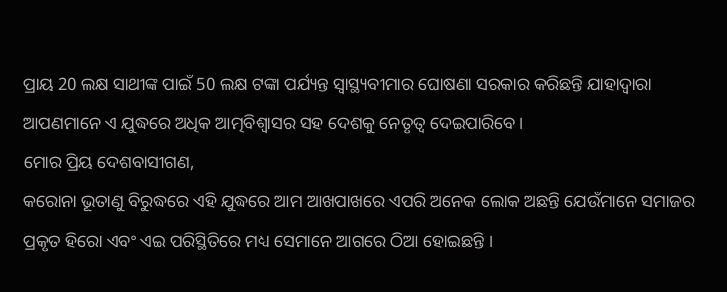ପ୍ରାୟ 20 ଲକ୍ଷ ସାଥୀଙ୍କ ପାଇଁ 50 ଲକ୍ଷ ଟଙ୍କା ପର୍ଯ୍ୟନ୍ତ ସ୍ୱାସ୍ଥ୍ୟବୀମାର ଘୋଷଣା ସରକାର କରିଛନ୍ତି ଯାହାଦ୍ୱାରା ଆପଣମାନେ ଏ ଯୁଦ୍ଧରେ ଅଧିକ ଆତ୍ମବିଶ୍ୱାସର ସହ ଦେଶକୁ ନେତୃତ୍ୱ ଦେଇପାରିବେ।
ମୋର ପ୍ରିୟ ଦେଶବାସୀଗଣ,
କରୋନା ଭୂତାଣୁ ବିରୁଦ୍ଧରେ ଏହି ଯୁଦ୍ଧରେ ଆମ ଆଖପାଖରେ ଏପରି ଅନେକ ଲୋକ ଅଛନ୍ତି ଯେଉଁମାନେ ସମାଜର ପ୍ରକୃତ ହିରୋ ଏବଂ ଏଇ ପରିସ୍ଥିତିରେ ମଧ୍ୟ ସେମାନେ ଆଗରେ ଠିଆ ହୋଇଛନ୍ତି ।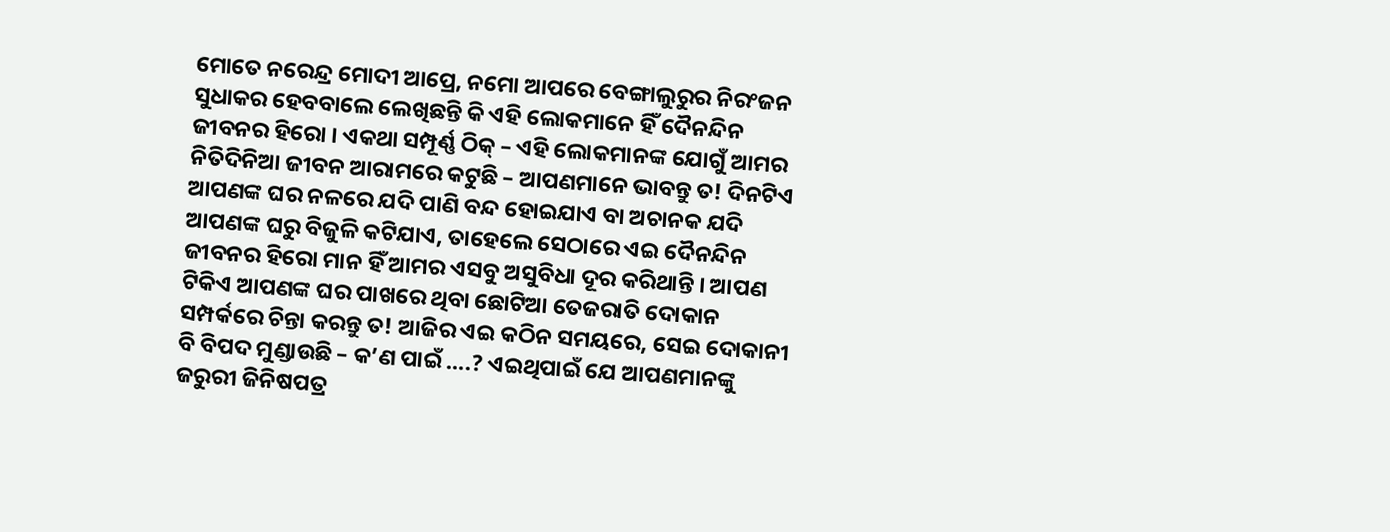ମୋତେ ନରେନ୍ଦ୍ର ମୋଦୀ ଆପ୍ରେ, ନମୋ ଆପରେ ବେଙ୍ଗାଲୁରୁର ନିରଂଜନ ସୁଧାକର ହେବବାଲେ ଲେଖିଛନ୍ତି କି ଏହି ଲୋକମାନେ ହିଁ ଦୈନନ୍ଦିନ ଜୀବନର ହିରୋ । ଏକଥା ସମ୍ପୂର୍ଣ୍ଣ ଠିକ୍ – ଏହି ଲୋକମାନଙ୍କ ଯୋଗୁଁ ଆମର ନିତିଦିନିଆ ଜୀବନ ଆରାମରେ କଟୁଛି – ଆପଣମାନେ ଭାବନ୍ତୁ ତ! ଦିନଟିଏ ଆପଣଙ୍କ ଘର ନଳରେ ଯଦି ପାଣି ବନ୍ଦ ହୋଇଯାଏ ବା ଅଚାନକ ଯଦି ଆପଣଙ୍କ ଘରୁ ବିଜୁଳି କଟିଯାଏ, ତାହେଲେ ସେଠାରେ ଏଇ ଦୈନନ୍ଦିନ ଜୀବନର ହିରୋ ମାନ ହିଁ ଆମର ଏସବୁ ଅସୁବିଧା ଦୂର କରିଥାନ୍ତି । ଆପଣ ଟିକିଏ ଆପଣଙ୍କ ଘର ପାଖରେ ଥିବା ଛୋଟିଆ ତେଜରାତି ଦୋକାନ ସମ୍ପର୍କରେ ଚିନ୍ତା କରନ୍ତୁ ତ! ଆଜିର ଏଇ କଠିନ ସମୟରେ, ସେଇ ଦୋକାନୀ ବି ବିପଦ ମୁଣ୍ଡାଉଛି – କ’ଣ ପାଇଁ ….? ଏଇଥିପାଇଁ ଯେ ଆପଣମାନଙ୍କୁ ଜରୁରୀ ଜିନିଷପତ୍ର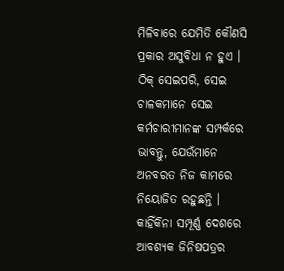ମିଳିବାରେ ଯେମିତି କୌଣସି ପ୍ରକାର ଅସୁବିଧା ନ ହୁଏ । ଠିକ୍ ସେଇପରି, ସେଇ ଚାଳକମାନେ ସେଇ କର୍ମଚାରୀମାନଙ୍କ ସମ୍ପର୍କରେ ଭାବନ୍ତୁ, ଯେଉଁମାନେ ଅନବରତ ନିଜ କାମରେ ନିୟୋଜିତ ରହୁଛନ୍ତି । କାହିଁକିନା ସମ୍ପୂର୍ଣ୍ଣ ଦେଶରେ ଆବଶ୍ୟକ ଜିନିଷପତ୍ରର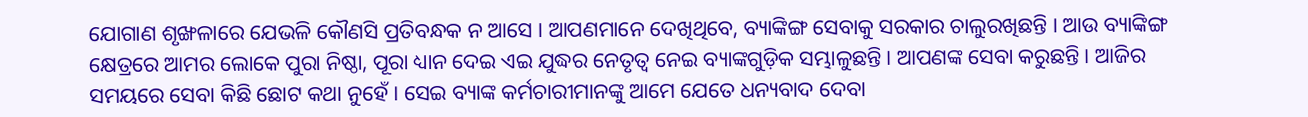ଯୋଗାଣ ଶୃଙ୍ଖଳାରେ ଯେଭଳି କୌଣସି ପ୍ରତିବନ୍ଧକ ନ ଆସେ । ଆପଣମାନେ ଦେଖିଥିବେ, ବ୍ୟାଙ୍କିଙ୍ଗ ସେବାକୁ ସରକାର ଚାଲୁରଖିଛନ୍ତି । ଆଉ ବ୍ୟାଙ୍କିଙ୍ଗ କ୍ଷେତ୍ରରେ ଆମର ଲୋକେ ପୁରା ନିଷ୍ଠା, ପୂରା ଧ୍ୟାନ ଦେଇ ଏଇ ଯୁଦ୍ଧର ନେତୃତ୍ୱ ନେଇ ବ୍ୟାଙ୍କଗୁଡ଼ିକ ସମ୍ଭାଳୁଛନ୍ତି । ଆପଣଙ୍କ ସେବା କରୁଛନ୍ତି । ଆଜିର ସମୟରେ ସେବା କିଛି ଛୋଟ କଥା ନୁହେଁ । ସେଇ ବ୍ୟାଙ୍କ କର୍ମଚାରୀମାନଙ୍କୁ ଆମେ ଯେତେ ଧନ୍ୟବାଦ ଦେବା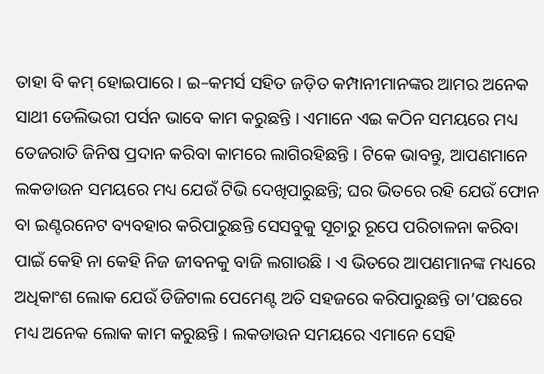ତାହା ବି କମ୍ ହୋଇପାରେ । ଇ–କମର୍ସ ସହିତ ଜଡ଼ିତ କମ୍ପାନୀମାନଙ୍କର ଆମର ଅନେକ ସାଥୀ ଡେଲିଭରୀ ପର୍ସନ ଭାବେ କାମ କରୁଛନ୍ତି । ଏମାନେ ଏଇ କଠିନ ସମୟରେ ମଧ୍ୟ ତେଜରାତି ଜିନିଷ ପ୍ରଦାନ କରିବା କାମରେ ଲାଗିରହିଛନ୍ତି । ଟିକେ ଭାବନ୍ତୁ, ଆପଣମାନେ ଲକଡାଉନ ସମୟରେ ମଧ୍ୟ ଯେଉଁ ଟିଭି ଦେଖିପାରୁଛନ୍ତି; ଘର ଭିତରେ ରହି ଯେଉଁ ଫୋନ ବା ଇଣ୍ଟରନେଟ ବ୍ୟବହାର କରିପାରୁଛନ୍ତି ସେସବୁକୁ ସୂଚାରୁ ରୂପେ ପରିଚାଳନା କରିବା ପାଇଁ କେହି ନା କେହି ନିଜ ଜୀବନକୁ ବାଜି ଲଗାଉଛି । ଏ ଭିତରେ ଆପଣମାନଙ୍କ ମଧ୍ୟରେ ଅଧିକାଂଶ ଲୋକ ଯେଉଁ ଡିଜିଟାଲ ପେମେଣ୍ଟ ଅତି ସହଜରେ କରିପାରୁଛନ୍ତି ତା’ପଛରେ ମଧ୍ୟ ଅନେକ ଲୋକ କାମ କରୁଛନ୍ତି । ଲକଡାଉନ ସମୟରେ ଏମାନେ ସେହି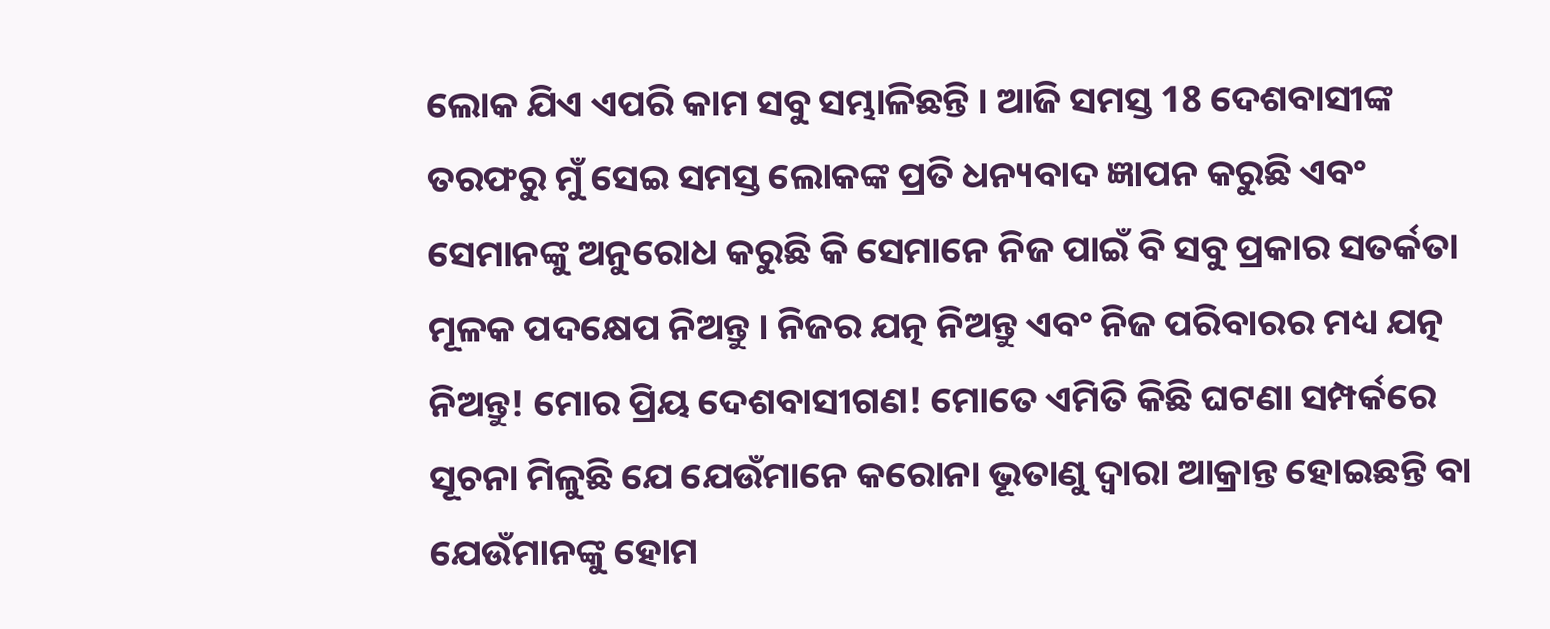ଲୋକ ଯିଏ ଏପରି କାମ ସବୁ ସମ୍ଭାଳିଛନ୍ତି । ଆଜି ସମସ୍ତ 18 ଦେଶବାସୀଙ୍କ ତରଫରୁ ମୁଁ ସେଇ ସମସ୍ତ ଲୋକଙ୍କ ପ୍ରତି ଧନ୍ୟବାଦ ଜ୍ଞାପନ କରୁଛି ଏବଂ ସେମାନଙ୍କୁ ଅନୁରୋଧ କରୁଛି କି ସେମାନେ ନିଜ ପାଇଁ ବି ସବୁ ପ୍ରକାର ସତର୍କତା ମୂଳକ ପଦକ୍ଷେପ ନିଅନ୍ତୁ । ନିଜର ଯତ୍ନ ନିଅନ୍ତୁ ଏବଂ ନିଜ ପରିବାରର ମଧ୍ୟ ଯତ୍ନ ନିଅନ୍ତୁ! ମୋର ପ୍ରିୟ ଦେଶବାସୀଗଣ! ମୋତେ ଏମିତି କିଛି ଘଟଣା ସମ୍ପର୍କରେ ସୂଚନା ମିଳୁଛି ଯେ ଯେଉଁମାନେ କରୋନା ଭୂତାଣୁ ଦ୍ୱାରା ଆକ୍ରାନ୍ତ ହୋଇଛନ୍ତି ବା ଯେଉଁମାନଙ୍କୁ ହୋମ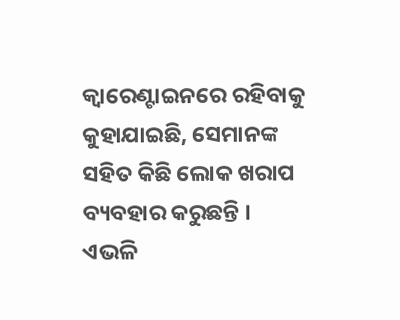କ୍ୱାରେଣ୍ଟାଇନରେ ରହିବାକୁ କୁହାଯାଇଛି, ସେମାନଙ୍କ ସହିତ କିଛି ଲୋକ ଖରାପ ବ୍ୟବହାର କରୁଛନ୍ତି । ଏଭଳି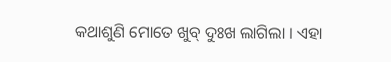କଥାଶୁଣି ମୋତେ ଖୁବ୍ ଦୁଃଖ ଲାଗିଲା । ଏହା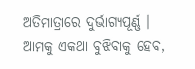ଅତିମାତ୍ରାରେ ଦୁର୍ଭାଗ୍ୟପୂର୍ଣ୍ଣ । ଆମକୁ ଏକଥା ବୁଝିବାକୁ ହେବ,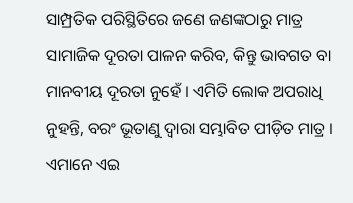ସାମ୍ପ୍ରତିକ ପରିସ୍ଥିତିରେ ଜଣେ ଜଣଙ୍କଠାରୁ ମାତ୍ର ସାମାଜିକ ଦୂରତା ପାଳନ କରିବ, କିନ୍ତୁ ଭାବଗତ ବା ମାନବୀୟ ଦୂରତା ନୁହେଁ । ଏମିତି ଲୋକ ଅପରାଧି ନୁହନ୍ତି, ବରଂ ଭୂତାଣୁ ଦ୍ୱାରା ସମ୍ଭାବିତ ପୀଡ଼ିତ ମାତ୍ର । ଏମାନେ ଏଇ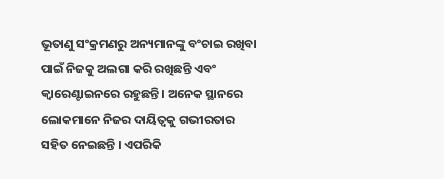ଭୂତାଣୁ ସଂକ୍ରମଣରୁ ଅନ୍ୟମାନଙ୍କୁ ବଂଚାଇ ରଖିବା ପାଇଁ ନିଜକୁ ଅଲଗା କରି ରଖିଛନ୍ତି ଏବଂ କ୍ୱାରେଣ୍ଟାଇନରେ ରହୁଛନ୍ତି । ଅନେକ ସ୍ଥାନରେ ଲୋକମାନେ ନିଜର ଦାୟିତ୍ୱକୁ ଗଭୀରତାର ସହିତ ନେଇଛନ୍ତି । ଏପରିକି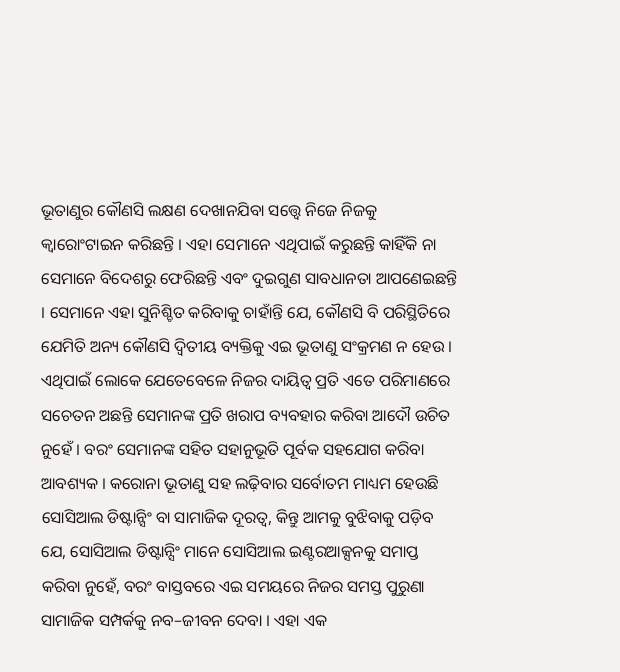ଭୂତାଣୁର କୌଣସି ଲକ୍ଷଣ ଦେଖାନଯିବା ସତ୍ତ୍ବେ ନିଜେ ନିଜକୁ କ୍ୱାରୋଂଟାଇନ କରିଛନ୍ତି । ଏହା ସେମାନେ ଏଥିପାଇଁ କରୁଛନ୍ତି କାହିଁକି ନା ସେମାନେ ବିଦେଶରୁ ଫେରିଛନ୍ତି ଏବଂ ଦୁଇଗୁଣ ସାବଧାନତା ଆପଣେଇଛନ୍ତି । ସେମାନେ ଏହା ସୁନିଶ୍ଚିତ କରିବାକୁ ଚାହାଁନ୍ତି ଯେ, କୌଣସି ବି ପରିସ୍ଥିତିରେ ଯେମିତି ଅନ୍ୟ କୌଣସି ଦ୍ୱିତୀୟ ବ୍ୟକ୍ତିକୁ ଏଇ ଭୂତାଣୁ ସଂକ୍ରମଣ ନ ହେଉ । ଏଥିପାଇଁ ଲୋକେ ଯେତେବେଳେ ନିଜର ଦାୟିତ୍ୱ ପ୍ରତି ଏତେ ପରିମାଣରେ ସଚେତନ ଅଛନ୍ତି ସେମାନଙ୍କ ପ୍ରତି ଖରାପ ବ୍ୟବହାର କରିବା ଆଦୌ ଉଚିତ ନୁହେଁ । ବରଂ ସେମାନଙ୍କ ସହିତ ସହାନୁଭୂତି ପୂର୍ବକ ସହଯୋଗ କରିବା ଆବଶ୍ୟକ । କରୋନା ଭୂତାଣୁ ସହ ଲଢ଼ିବାର ସର୍ବୋତମ ମାଧ୍ୟମ ହେଉଛି ସୋସିଆଲ ଡିଷ୍ଟାନ୍ସିଂ ବା ସାମାଜିକ ଦୂରତ୍ୱ, କିନ୍ତୁ ଆମକୁ ବୁଝିବାକୁ ପଡ଼ିବ ଯେ, ସୋସିଆଲ ଡିଷ୍ଟାନ୍ସିଂ ମାନେ ସୋସିଆଲ ଇଣ୍ଟରଆକ୍ସନକୁ ସମାପ୍ତ କରିବା ନୁହେଁ, ବରଂ ବାସ୍ତବରେ ଏଇ ସମୟରେ ନିଜର ସମସ୍ତ ପୁରୁଣା ସାମାଜିକ ସମ୍ପର୍କକୁ ନବ–ଜୀବନ ଦେବା । ଏହା ଏକ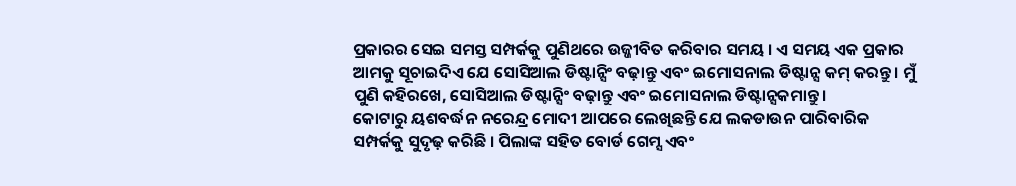ପ୍ରକାରର ସେଇ ସମସ୍ତ ସମ୍ପର୍କକୁ ପୁଣିଥରେ ଉଜ୍ଜୀବିତ କରିବାର ସମୟ । ଏ ସମୟ ଏକ ପ୍ରକାର ଆମକୁ ସୂଚାଇଦିଏ ଯେ ସୋସିଆଲ ଡିଷ୍ଟାନ୍ସିଂ ବଢ଼ାନ୍ତୁ ଏବଂ ଇମୋସନାଲ ଡିଷ୍ଟାନ୍ସ କମ୍ କରନ୍ତୁ । ମୁଁ ପୁଣି କହିରଖେ, ସୋସିଆଲ ଡିଷ୍ଟାନ୍ସିଂ ବଢ଼ାନ୍ତୁ ଏବଂ ଇମୋସନାଲ ଡିଷ୍ଟାନ୍ସକମାନ୍ତୁ ।
କୋଟାରୁ ୟଶବର୍ଦ୍ଧନ ନରେନ୍ଦ୍ର ମୋଦୀ ଆପରେ ଲେଖିଛନ୍ତି ଯେ ଲକଡାଉନ ପାରିବାରିକ ସମ୍ପର୍କକୁ ସୁଦୃଢ଼ କରିଛି । ପିଲାଙ୍କ ସହିତ ବୋର୍ଡ ଗେମ୍ସ ଏବଂ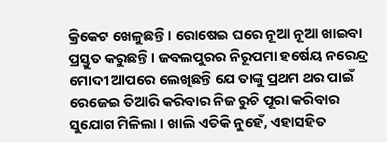କ୍ରିକେଟ ଖେଳୁଛନ୍ତି । ରୋଷେଇ ଘରେ ନୂଆ ନୂଆ ଖାଇବା ପ୍ରସ୍ତୁତ କରୁଛନ୍ତି । ଜବଲପୁରର ନିରୂପମା ହର୍ଷେୟ ନରେନ୍ଦ୍ର ମୋଦୀ ଆପରେ ଲେଖିଛନ୍ତି ଯେ ତାଙ୍କୁ ପ୍ରଥମ ଥର ପାଇଁ ରେଜେଇ ତିଆରି କରିବାର ନିଜ ରୁଚି ପୂରା କରିବାର ସୁଯୋଗ ମିଳିଲା । ଖାଲି ଏତିକି ନୁହେଁ, ଏହାସହିତ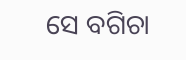ସେ ବଗିଚା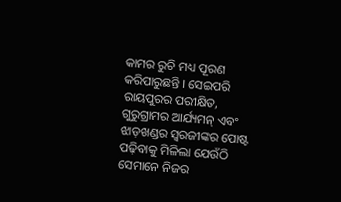କାମର ରୁଚି ମଧ୍ୟ ପୂରଣ କରିପାରୁଛନ୍ତି । ସେଇପରି ରାୟପୁରର ପରୀକ୍ଷିତ, ଗୁରୁଗ୍ରାମର ଆର୍ଯ୍ୟମନ୍ ଏବଂ ଝାଡ଼ଖଣ୍ଡର ସ୍ୱରଜୀଙ୍କର ପୋଷ୍ଟ ପଢ଼ିବାକୁ ମିଳିଲା ଯେଉଁଠି ସେମାନେ ନିଜର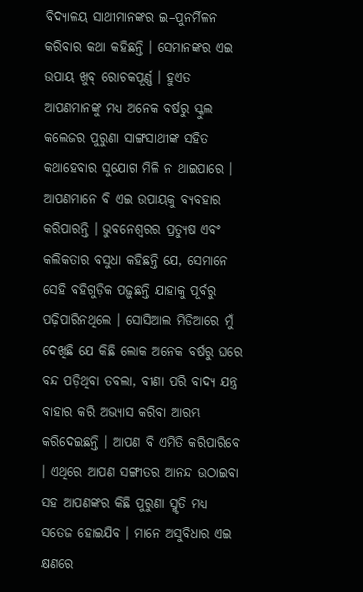ବିଦ୍ୟାଳୟ ସାଥୀମାନଙ୍କର ଇ–ପୁନର୍ମିଳନ କରିବାର କଥା କହିଛନ୍ତି । ସେମାନଙ୍କର ଏଇ ଉପାୟ ଖୁବ୍ ରୋଚକପୂର୍ଣ୍ଣ । ହୁଏତ ଆପଣମାନଙ୍କୁ ମଧ୍ୟ ଅନେକ ବର୍ଷରୁ ସ୍କୁଲ କଲେଜର ପୁରୁଣା ସାଙ୍ଗସାଥୀଙ୍କ ସହିତ କଥାହେବାର ସୁଯୋଗ ମିଳି ନ ଥାଇପାରେ । ଆପଣମାନେ ବି ଏଇ ଉପାୟକୁ ବ୍ୟବହାର କରିପାରନ୍ତି । ଭୁବନେଶ୍ୱରର ପ୍ରତ୍ୟୁଷ ଏବଂ କଲିକତାର ବସୁଧା କହିଛନ୍ତି ଯେ, ସେମାନେ ସେହି ବହିଗୁଡ଼ିକ ପଢ଼ୁଛନ୍ତି ଯାହାକୁ ପୂର୍ବରୁ ପଢ଼ିପାରିନଥିଲେ । ସୋସିଆଲ ମିଡିଆରେ ମୁଁ ଦେଖିଛି ଯେ କିଛି ଲୋକ ଅନେକ ବର୍ଷରୁ ଘରେ ବନ୍ଦ ପଡ଼ିଥିବା ତବଲା, ବୀଣା ପରି ବାଦ୍ୟ ଯନ୍ତ୍ର ବାହାର କରି ଅଭ୍ୟାସ କରିବା ଆରମ୍ଭ କରିଦେଇଛନ୍ତି । ଆପଣ ବି ଏମିତି କରିପାରିବେ । ଏଥିରେ ଆପଣ ସଙ୍ଗୀତର ଆନନ୍ଦ ଉଠାଇବା ସହ ଆପଣଙ୍କର କିଛି ପୁରୁଣା ସ୍ମୃତି ମଧ୍ୟ ସତେଜ ହୋଇଯିବ । ମାନେ ଅସୁବିଧାର ଏଇ କ୍ଷଣରେ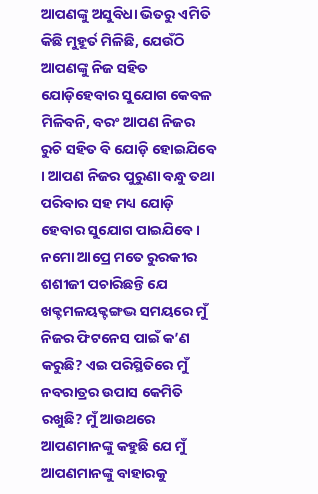ଆପଣଙ୍କୁ ଅସୁବିଧା ଭିତରୁ ଏମିତି କିଛି ମୁହୂର୍ତ ମିଳିଛି, ଯେଉଁଠି ଆପଣଙ୍କୁ ନିଜ ସହିତ ଯୋଡ଼ିହେବାର ସୁଯୋଗ କେବଳ ମିଳିବନି, ବରଂ ଆପଣ ନିଜର ରୁଚି ସହିତ ବି ଯୋଡ଼ି ହୋଇଯିବେ । ଆପଣ ନିଜର ପୁରୁଣା ବନ୍ଧୁ ତଥା ପରିବାର ସହ ମଧ୍ୟ ଯୋଡ଼ି ହେବାର ସୁଯୋଗ ପାଇଯିବେ ।
ନମୋ ଆପ୍ରେ ମତେ ରୁରକୀର ଶଶୀଜୀ ପଚାରିଛନ୍ତି ଯେ ଖକ୍ଟମଳୟକ୍ଟଙ୍ଗଦ୍ଭ ସମୟରେ ମୁଁ ନିଜର ଫିଟନେସ ପାଇଁ କ’ଣ କରୁଛି? ଏଇ ପରିସ୍ଥିତିରେ ମୁଁ ନବରାତ୍ରର ଉପାସ କେମିତି ରଖୁଛି? ମୁଁ ଆଉଥରେ ଆପଣମାନଙ୍କୁ କହୁଛି ଯେ ମୁଁ ଆପଣମାନଙ୍କୁ ବାହାରକୁ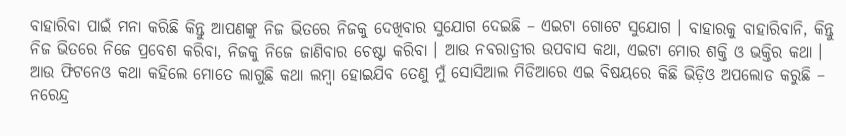ବାହାରିବା ପାଇଁ ମନା କରିଛି କିନ୍ତୁ ଆପଣଙ୍କୁ ନିଜ ଭିତରେ ନିଜକୁ ଦେଖିବାର ସୁଯୋଗ ଦେଇଛି – ଏଇଟା ଗୋଟେ ସୁଯୋଗ । ବାହାରକୁ ବାହାରିବାନି, କିନ୍ତୁ ନିଜ ଭିତରେ ନିଜେ ପ୍ରବେଶ କରିବା, ନିଜକୁ ନିଜେ ଜାଣିବାର ଚେଷ୍ଟା କରିବା । ଆଉ ନବରାତ୍ରୀର ଉପବାସ କଥା, ଏଇଟା ମୋର ଶକ୍ତି ଓ ଭକ୍ତିର କଥା । ଆଉ ଫିଟନେଓ କଥା କହିଲେ ମୋତେ ଲାଗୁଛି କଥା ଲମ୍ବା ହୋଇଯିବ ତେଣୁ ମୁଁ ସୋସିଆଲ ମିଡିଆରେ ଏଇ ବିଷୟରେ କିଛି ଭିଡ଼ିଓ ଅପଲୋଡ କରୁଛି – ନରେନ୍ଦ୍ର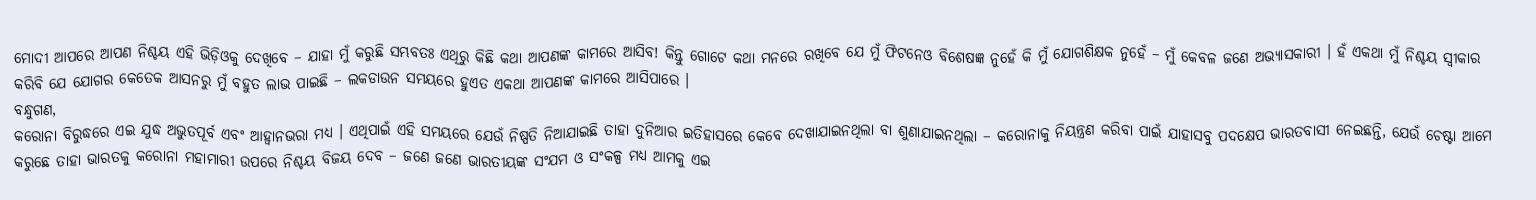ମୋଦୀ ଆପରେ ଆପଣ ନିଶ୍ଚୟ ଏହି ଭିଡ଼ିଓକୁ ଦେଖିବେ – ଯାହା ମୁଁ କରୁଛି ସମ୍ଭବତଃ ଏଥିରୁ କିଛି କଥା ଆପଣଙ୍କ କାମରେ ଆସିବ! କିନ୍ତୁ ଗୋଟେ କଥା ମନରେ ରଖିବେ ଯେ ମୁଁ ଫିଟନେଓ ବିଶେଷଜ୍ଞ ନୁହେଁ କି ମୁଁ ଯୋଗଶିକ୍ଷକ ନୁହେଁ – ମୁଁ କେବଳ ଜଣେ ଅଭ୍ୟାସକାରୀ । ହଁ ଏକଥା ମୁଁ ନିଶ୍ଚୟ ସ୍ୱୀକାର କରିବି ଯେ ଯୋଗର କେତେକ ଆସନରୁ ମୁଁ ବହୁତ ଲାଭ ପାଇଛି – ଲକଡାଉନ ସମୟରେ ହୁଏତ ଏକଥା ଆପଣଙ୍କ କାମରେ ଆସିପାରେ ।
ବନ୍ଧୁଗଣ,
କରୋନା ବିରୁଦ୍ଧରେ ଏଇ ଯୁଦ୍ଧ ଅଭୁତପୂର୍ବ ଏବଂ ଆହ୍ୱାନଭରା ମଧ୍ୟ । ଏଥିପାଇଁ ଏହି ସମୟରେ ଯେଉଁ ନିଷ୍ପତି ନିଆଯାଇଛି ତାହା ଦୁନିଆର ଇତିହାସରେ କେବେ ଦେଖାଯାଇନଥିଲା ବା ଶୁଣାଯାଇନଥିଲା – କରୋନାକୁ ନିୟନ୍ତ୍ରଣ କରିବା ପାଇଁ ଯାହାସବୁ ପଦକ୍ଷେପ ଭାରତବାସୀ ନେଇଛନ୍ତି, ଯେଉଁ ଚେଷ୍ଟା ଆମେ କରୁଛେ ତାହା ଭାରତକୁ କରୋନା ମହାମାରୀ ଉପରେ ନିଶ୍ଚୟ ବିଜୟ ଦେବ – ଜଣେ ଜଣେ ଭାରତୀୟଙ୍କ ସଂଯମ ଓ ସଂକଳ୍ପ ମଧ୍ୟ ଆମକୁ ଏଇ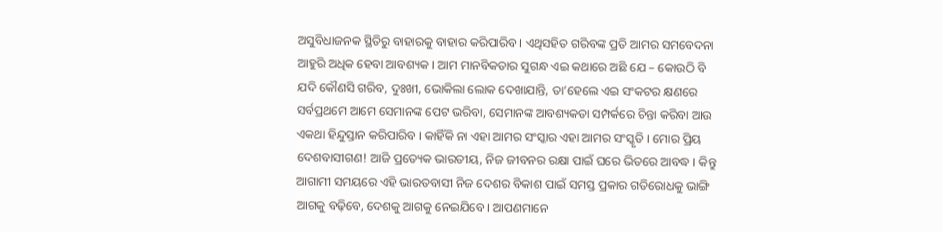ଅସୁବିଧାଜନକ ସ୍ଥିତିରୁ ବାହାରକୁ ବାହାର କରିପାରିବ । ଏଥିସହିତ ଗରିବଙ୍କ ପ୍ରତି ଆମର ସମବେଦନା ଆହୁରି ଅଧିକ ହେବା ଆବଶ୍ୟକ । ଆମ ମାନବିକତାର ସୁଗନ୍ଧ ଏଇ କଥାରେ ଅଛି ଯେ – କୋଉଠି ବି ଯଦି କୌଣସି ଗରିବ, ଦୁଃଖୀ, ଭୋକିଲା ଲୋକ ଦେଖାଯାନ୍ତି, ତା’ହେଲେ ଏଇ ସଂକଟର କ୍ଷଣରେ ସର୍ବପ୍ରଥମେ ଆମେ ସେମାନଙ୍କ ପେଟ ଭରିବା, ସେମାନଙ୍କ ଆବଶ୍ୟକତା ସମ୍ପର୍କରେ ଚିନ୍ତା କରିବା ଆଉ ଏକଥା ହିନ୍ଦୁସ୍ତାନ କରିପାରିବ । କାହିଁକି ନା ଏହା ଆମର ସଂସ୍କାର ଏହା ଆମର ସଂସ୍କୃତି । ମୋର ପ୍ରିୟ ଦେଶବାସୀଗଣ! ଆଜି ପ୍ରତ୍ୟେକ ଭାରତୀୟ, ନିଜ ଜୀବନର ରକ୍ଷା ପାଇଁ ଘରେ ଭିତରେ ଆବଦ୍ଧ । କିନ୍ତୁ ଆଗାମୀ ସମୟରେ ଏହି ଭାରତବାସୀ ନିଜ ଦେଶର ବିକାଶ ପାଇଁ ସମସ୍ତ ପ୍ରକାର ଗତିରୋଧକୁ ଭାଙ୍ଗି ଆଗକୁ ବଢ଼ିବେ, ଦେଶକୁ ଆଗକୁ ନେଇଯିବେ । ଆପଣମାନେ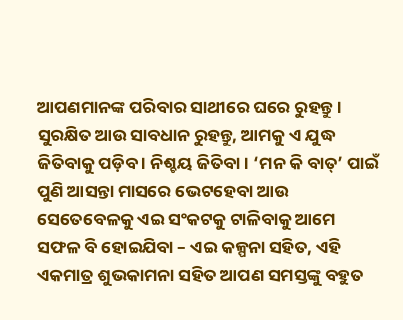ଆପଣମାନଙ୍କ ପରିବାର ସାଥୀରେ ଘରେ ରୁହନ୍ତୁ । ସୁରକ୍ଷିତ ଆଉ ସାବଧାନ ରୁହନ୍ତୁ, ଆମକୁ ଏ ଯୁଦ୍ଧ ଜିତିବାକୁ ପଡ଼ିବ । ନିଶ୍ଚୟ ଜିତିବା । ‘ମନ କି ବାତ୍’ ପାଇଁ ପୁଣି ଆସନ୍ତା ମାସରେ ଭେଟହେବା ଆଉ ସେତେବେଳକୁ ଏଇ ସଂକଟକୁ ଟାଳିବାକୁ ଆମେ ସଫଳ ବି ହୋଇଯିବା – ଏଇ କଳ୍ପନା ସହିତ, ଏହି ଏକମାତ୍ର ଶୁଭକାମନା ସହିତ ଆପଣ ସମସ୍ତଙ୍କୁ ବହୁତ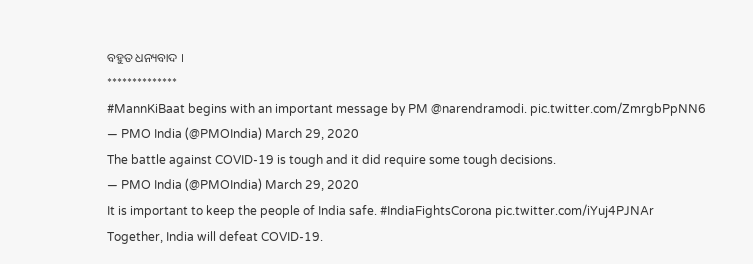ବହୁତ ଧନ୍ୟବାଦ ।
**************
#MannKiBaat begins with an important message by PM @narendramodi. pic.twitter.com/ZmrgbPpNN6
— PMO India (@PMOIndia) March 29, 2020
The battle against COVID-19 is tough and it did require some tough decisions.
— PMO India (@PMOIndia) March 29, 2020
It is important to keep the people of India safe. #IndiaFightsCorona pic.twitter.com/iYuj4PJNAr
Together, India will defeat COVID-19.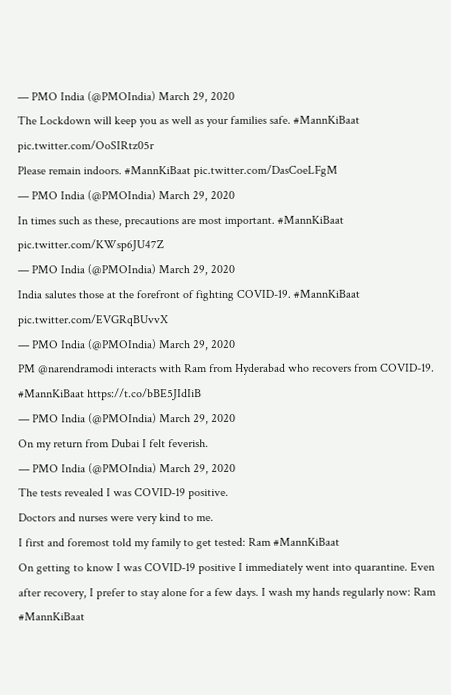— PMO India (@PMOIndia) March 29, 2020
The Lockdown will keep you as well as your families safe. #MannKiBaat pic.twitter.com/OoSIRtz05r
Please remain indoors. #MannKiBaat pic.twitter.com/DasCoeLFgM
— PMO India (@PMOIndia) March 29, 2020
In times such as these, precautions are most important. #MannKiBaat pic.twitter.com/KWsp6JU47Z
— PMO India (@PMOIndia) March 29, 2020
India salutes those at the forefront of fighting COVID-19. #MannKiBaat pic.twitter.com/EVGRqBUvvX
— PMO India (@PMOIndia) March 29, 2020
PM @narendramodi interacts with Ram from Hyderabad who recovers from COVID-19. #MannKiBaat https://t.co/bBE5JIdIiB
— PMO India (@PMOIndia) March 29, 2020
On my return from Dubai I felt feverish.
— PMO India (@PMOIndia) March 29, 2020
The tests revealed I was COVID-19 positive.
Doctors and nurses were very kind to me.
I first and foremost told my family to get tested: Ram #MannKiBaat
On getting to know I was COVID-19 positive I immediately went into quarantine. Even after recovery, I prefer to stay alone for a few days. I wash my hands regularly now: Ram #MannKiBaat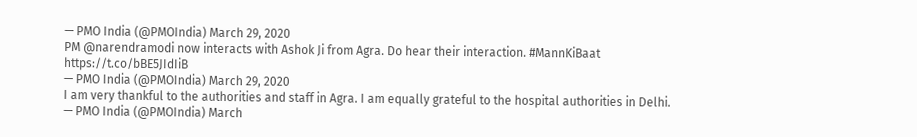— PMO India (@PMOIndia) March 29, 2020
PM @narendramodi now interacts with Ashok Ji from Agra. Do hear their interaction. #MannKiBaat https://t.co/bBE5JIdIiB
— PMO India (@PMOIndia) March 29, 2020
I am very thankful to the authorities and staff in Agra. I am equally grateful to the hospital authorities in Delhi.
— PMO India (@PMOIndia) March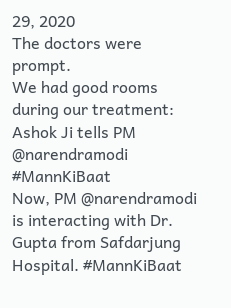29, 2020
The doctors were prompt.
We had good rooms during our treatment: Ashok Ji tells PM @narendramodi #MannKiBaat
Now, PM @narendramodi is interacting with Dr. Gupta from Safdarjung Hospital. #MannKiBaat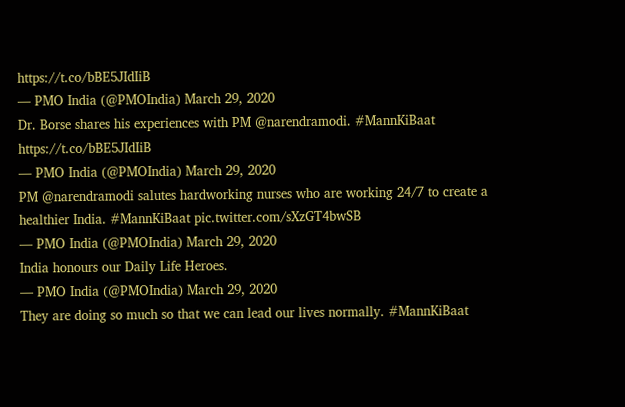https://t.co/bBE5JIdIiB
— PMO India (@PMOIndia) March 29, 2020
Dr. Borse shares his experiences with PM @narendramodi. #MannKiBaat https://t.co/bBE5JIdIiB
— PMO India (@PMOIndia) March 29, 2020
PM @narendramodi salutes hardworking nurses who are working 24/7 to create a healthier India. #MannKiBaat pic.twitter.com/sXzGT4bwSB
— PMO India (@PMOIndia) March 29, 2020
India honours our Daily Life Heroes.
— PMO India (@PMOIndia) March 29, 2020
They are doing so much so that we can lead our lives normally. #MannKiBaat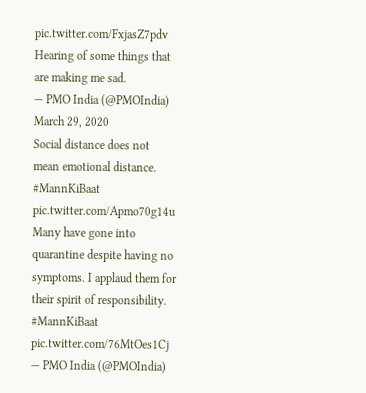pic.twitter.com/FxjasZ7pdv
Hearing of some things that are making me sad.
— PMO India (@PMOIndia) March 29, 2020
Social distance does not mean emotional distance. #MannKiBaat pic.twitter.com/Apmo70g14u
Many have gone into quarantine despite having no symptoms. I applaud them for their spirit of responsibility. #MannKiBaat pic.twitter.com/76MtOes1Cj
— PMO India (@PMOIndia)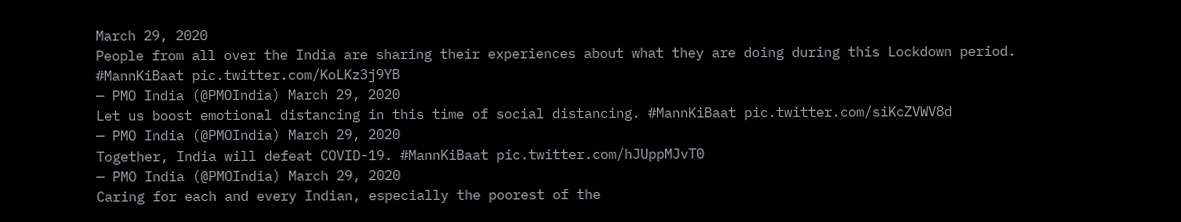March 29, 2020
People from all over the India are sharing their experiences about what they are doing during this Lockdown period. #MannKiBaat pic.twitter.com/KoLKz3j9YB
— PMO India (@PMOIndia) March 29, 2020
Let us boost emotional distancing in this time of social distancing. #MannKiBaat pic.twitter.com/siKcZVWV8d
— PMO India (@PMOIndia) March 29, 2020
Together, India will defeat COVID-19. #MannKiBaat pic.twitter.com/hJUppMJvT0
— PMO India (@PMOIndia) March 29, 2020
Caring for each and every Indian, especially the poorest of the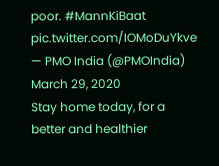poor. #MannKiBaat pic.twitter.com/IOMoDuYkve
— PMO India (@PMOIndia) March 29, 2020
Stay home today, for a better and healthier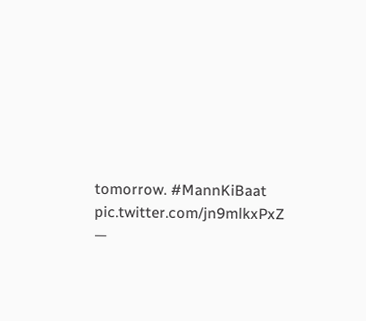tomorrow. #MannKiBaat pic.twitter.com/jn9mlkxPxZ
—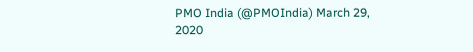PMO India (@PMOIndia) March 29, 2020